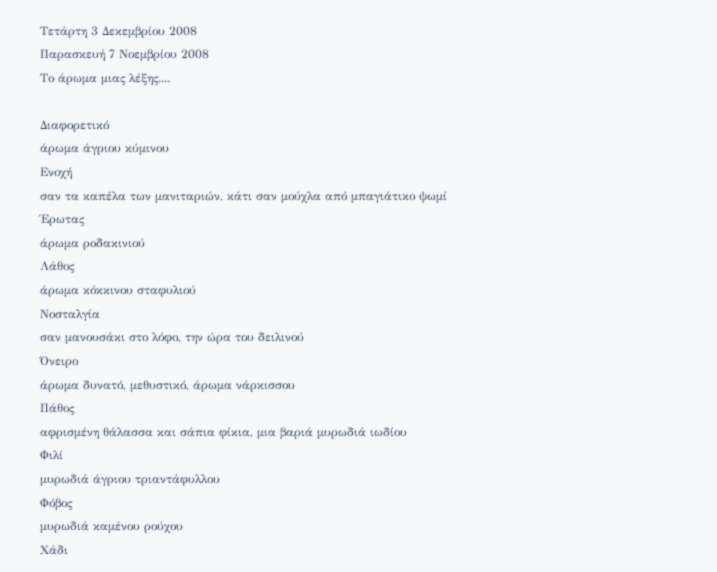Τετάρτη 3 Δεκεμβρίου 2008
Παρασκευή 7 Νοεμβρίου 2008
Το άρωμα μιας λέξης....

Διαφορετικό
άρωμα άγριου κύμινου
Ενοχή
σαν τα καπέλα των μανιταριών, κάτι σαν μούχλα από μπαγιάτικο ψωμί
Έρωτας
άρωμα ροδακινιού
Λάθος
άρωμα κόκκινου σταφυλιού
Νοσταλγία
σαν μανουσάκι στο λόφο, την ώρα του δειλινού
Όνειρο
άρωμα δυνατό, μεθυστικό, άρωμα νάρκισσου
Πάθος
αφρισμένη θάλασσα και σάπια φίκια, μια βαριά μυρωδιά ιωδίου
Φιλί
μυρωδιά άγριου τριαντάφυλλου
Φόβος
μυρωδιά καμένου ρούχου
Χάδι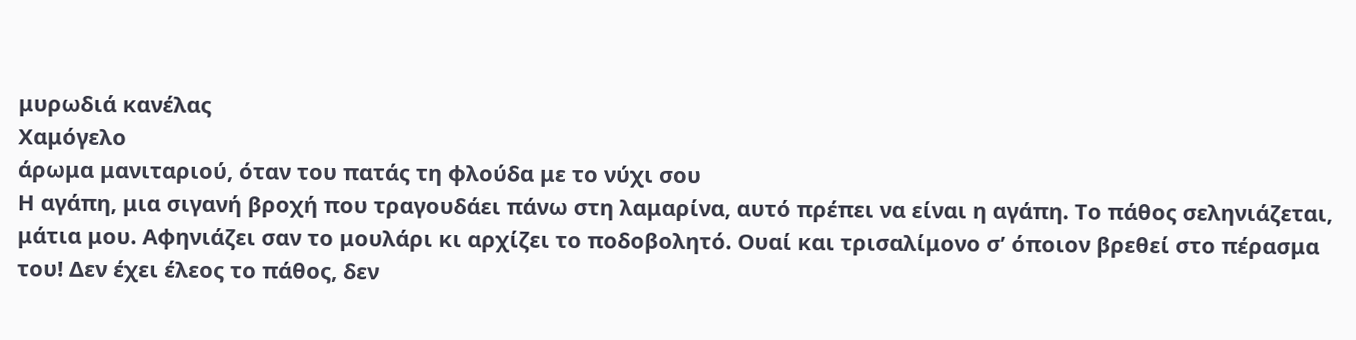μυρωδιά κανέλας
Χαμόγελο
άρωμα μανιταριού, όταν του πατάς τη φλούδα με το νύχι σου
Η αγάπη, μια σιγανή βροχή που τραγουδάει πάνω στη λαμαρίνα, αυτό πρέπει να είναι η αγάπη. Το πάθος σεληνιάζεται, μάτια μου. Αφηνιάζει σαν το μουλάρι κι αρχίζει το ποδοβολητό. Ουαί και τρισαλίμονο σ’ όποιον βρεθεί στο πέρασμα του! Δεν έχει έλεος το πάθος, δεν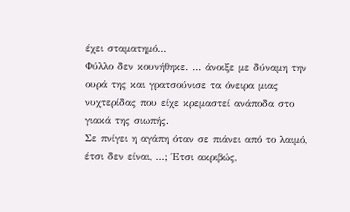έχει σταματημό...
Φύλλο δεν κουνήθηκε. ... άνοιξε με δύναμη την ουρά της και γρατσούνισε τα όνειρα μιας νυχτερίδας που είχε κρεμαστεί ανάποδα στο γιακά της σιωπής.
Σε πνίγει η αγάπη όταν σε πιάνει από το λαιμό, έτσι δεν είναι, ...; Έτσι ακριβώς,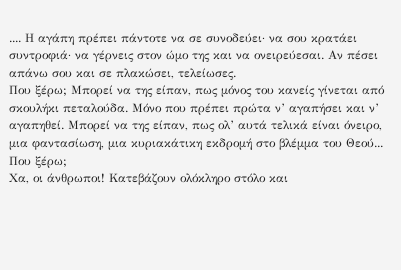.... Η αγάπη πρέπει πάντοτε να σε συνοδεύει· να σου κρατάει συντροφιά· να γέρνεις στον ώμο της και να ονειρεύεσαι. Αν πέσει απάνω σου και σε πλακώσει, τελείωσες.
Που ξέρω; Μπορεί να της είπαν, πως μόνος του κανείς γίνεται από σκουλήκι πεταλούδα. Μόνο που πρέπει πρώτα ν’ αγαπήσει και ν’ αγαπηθεί. Μπορεί να της είπαν, πως ολ’ αυτά τελικά είναι όνειρο, μια φαντασίωση, μια κυριακάτικη εκδρομή στο βλέμμα του Θεού... Που ξέρω;
Χα, οι άνθρωποι! Κατεβάζουν ολόκληρο στόλο και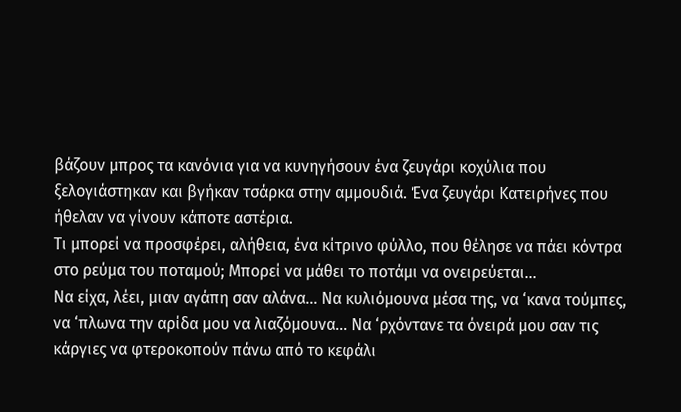βάζουν μπρος τα κανόνια για να κυνηγήσουν ένα ζευγάρι κοχύλια που ξελογιάστηκαν και βγήκαν τσάρκα στην αμμουδιά. Ένα ζευγάρι Κατειρήνες που ήθελαν να γίνουν κάποτε αστέρια.
Τι μπορεί να προσφέρει, αλήθεια, ένα κίτρινο φύλλο, που θέλησε να πάει κόντρα στο ρεύμα του ποταμού; Μπορεί να μάθει το ποτάμι να ονειρεύεται...
Να είχα, λέει, μιαν αγάπη σαν αλάνα... Να κυλιόμουνα μέσα της, να ‘κανα τούμπες, να ‘πλωνα την αρίδα μου να λιαζόμουνα... Να ‘ρχόντανε τα όνειρά μου σαν τις κάργιες να φτεροκοπούν πάνω από το κεφάλι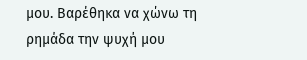μου. Βαρέθηκα να χώνω τη ρημάδα την ψυχή μου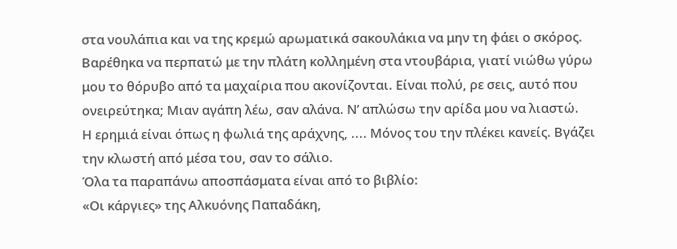στα νουλάπια και να της κρεμώ αρωματικά σακουλάκια να μην τη φάει ο σκόρος. Βαρέθηκα να περπατώ με την πλάτη κολλημένη στα ντουβάρια, γιατί νιώθω γύρω μου το θόρυβο από τα μαχαίρια που ακονίζονται. Είναι πολύ, ρε σεις, αυτό που ονειρεύτηκα; Μιαν αγάπη λέω, σαν αλάνα. Ν’ απλώσω την αρίδα μου να λιαστώ.
Η ερημιά είναι όπως η φωλιά της αράχνης, .... Μόνος του την πλέκει κανείς. Βγάζει την κλωστή από μέσα του, σαν το σάλιο.
Όλα τα παραπάνω αποσπάσματα είναι από το βιβλίο:
«Οι κάργιες» της Αλκυόνης Παπαδάκη,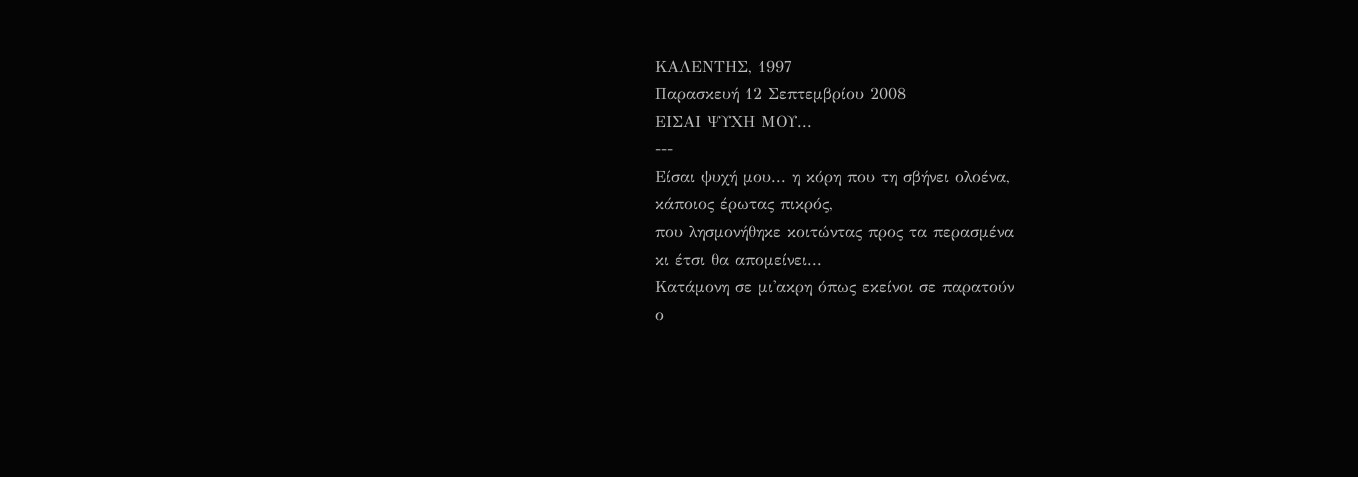ΚΑΛΕΝΤΗΣ, 1997
Παρασκευή 12 Σεπτεμβρίου 2008
ΕΙΣΑΙ ΨΥΧΗ ΜΟΥ...
---
Eίσαι ψυχή μου... η κόρη που τη σβήνει ολοένα,
κάποιος έρωτας πικρός,
που λησμονήθηκε κοιτώντας προς τα περασμένα
κι έτσι θα απομείνει...
Κατάμονη σε μι'ακρη όπως εκείνοι σε παρατούν
ο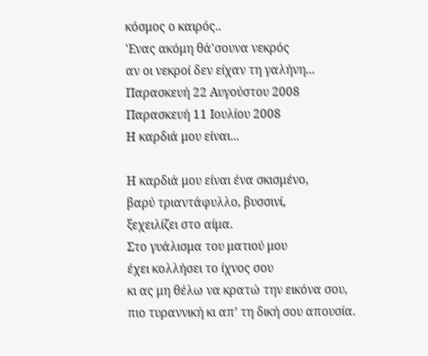κόσμος ο καιρός..
'Ενας ακόμη θά'σουνα νεκρός
αν οι νεκροί δεν είχαν τη γαλήνη...
Παρασκευή 22 Αυγούστου 2008
Παρασκευή 11 Ιουλίου 2008
Η καρδιά μου είναι...

Η καρδιά μου είναι ένα σκισμένο,
βαρύ τριαντάφυλλο, βυσσινί,
ξεχειλίζει στο αίμα.
Στο γυάλισμα του ματιού μου
έχει κολλήσει το ίχνος σου
κι ας μη θέλω να κρατώ την εικόνα σου,
πιο τυραννική κι απ’ τη δική σου απουσία.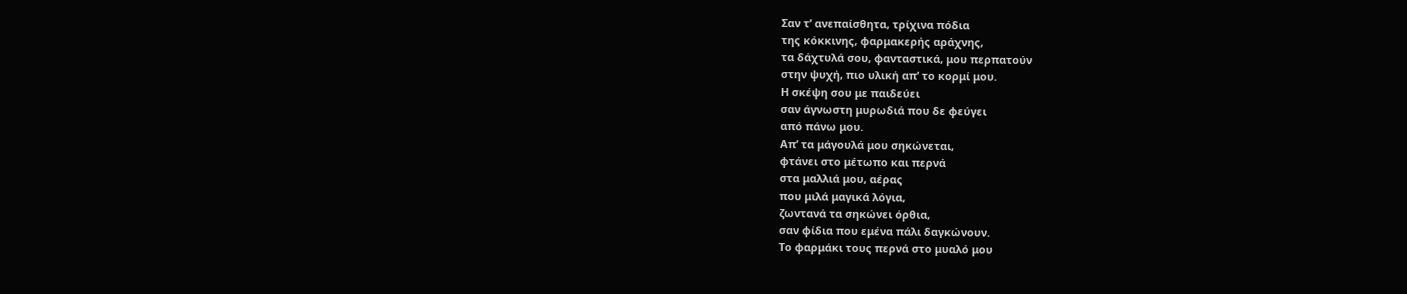Σαν τ’ ανεπαίσθητα, τρίχινα πόδια
της κόκκινης, φαρμακερής αράχνης,
τα δάχτυλά σου, φανταστικά, μου περπατούν
στην ψυχή, πιο υλική απ’ το κορμί μου.
Η σκέψη σου με παιδεύει
σαν άγνωστη μυρωδιά που δε φεύγει
από πάνω μου.
Απ’ τα μάγουλά μου σηκώνεται,
φτάνει στο μέτωπο και περνά
στα μαλλιά μου, αέρας
που μιλά μαγικά λόγια,
ζωντανά τα σηκώνει όρθια,
σαν φίδια που εμένα πάλι δαγκώνουν.
Το φαρμάκι τους περνά στο μυαλό μου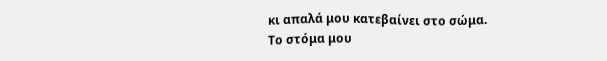κι απαλά μου κατεβαίνει στο σώμα.
Το στόμα μου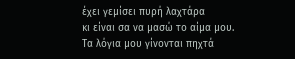έχει γεμίσει πυρή λαχτάρα
κι είναι σα να μασώ το αίμα μου.
Τα λόγια μου γίνονται πηχτά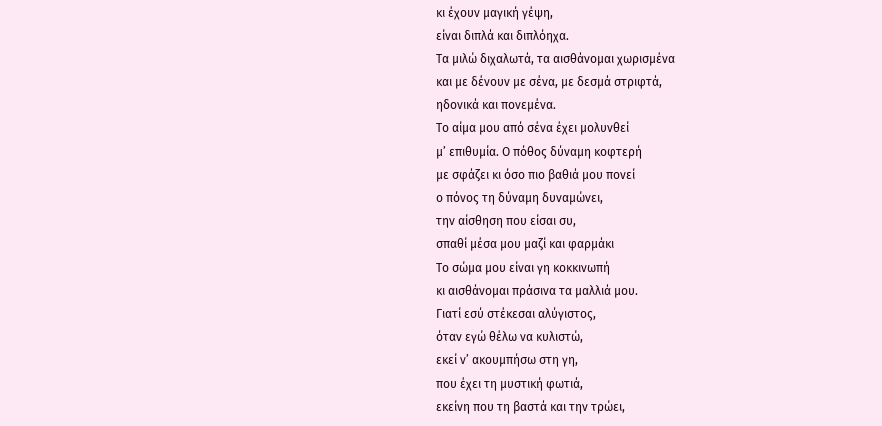κι έχουν μαγική γέψη,
είναι διπλά και διπλόηχα.
Τα μιλώ διχαλωτά, τα αισθάνομαι χωρισμένα
και με δένουν με σένα, με δεσμά στριφτά,
ηδονικά και πονεμένα.
Το αίμα μου από σένα έχει μολυνθεί
μ’ επιθυμία. Ο πόθος δύναμη κοφτερή
με σφάζει κι όσο πιο βαθιά μου πονεί
ο πόνος τη δύναμη δυναμώνει,
την αίσθηση που είσαι συ,
σπαθί μέσα μου μαζί και φαρμάκι
Το σώμα μου είναι γη κοκκινωπή
κι αισθάνομαι πράσινα τα μαλλιά μου.
Γιατί εσύ στέκεσαι αλύγιστος,
όταν εγώ θέλω να κυλιστώ,
εκεί ν’ ακουμπήσω στη γη,
που έχει τη μυστική φωτιά,
εκείνη που τη βαστά και την τρώει,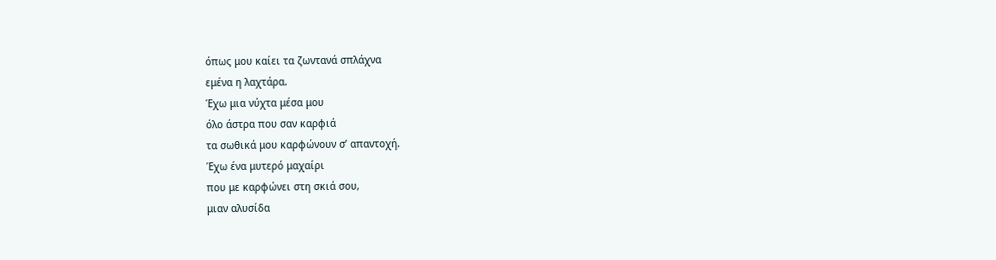όπως μου καίει τα ζωντανά σπλάχνα
εμένα η λαχτάρα.
Έχω μια νύχτα μέσα μου
όλο άστρα που σαν καρφιά
τα σωθικά μου καρφώνουν σ’ απαντοχή.
Έχω ένα μυτερό μαχαίρι
που με καρφώνει στη σκιά σου,
μιαν αλυσίδα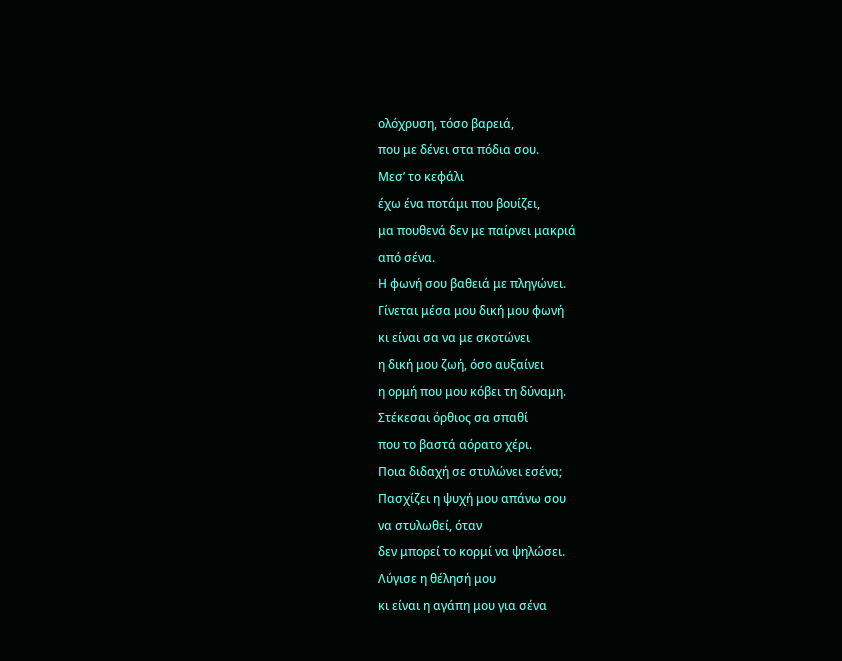ολόχρυση, τόσο βαρειά,
που με δένει στα πόδια σου.
Μεσ’ το κεφάλι
έχω ένα ποτάμι που βουίζει,
μα πουθενά δεν με παίρνει μακριά
από σένα.
Η φωνή σου βαθειά με πληγώνει.
Γίνεται μέσα μου δική μου φωνή
κι είναι σα να με σκοτώνει
η δική μου ζωή, όσο αυξαίνει
η ορμή που μου κόβει τη δύναμη.
Στέκεσαι όρθιος σα σπαθί
που το βαστά αόρατο χέρι.
Ποια διδαχή σε στυλώνει εσένα;
Πασχίζει η ψυχή μου απάνω σου
να στυλωθεί, όταν
δεν μπορεί το κορμί να ψηλώσει.
Λύγισε η θέλησή μου
κι είναι η αγάπη μου για σένα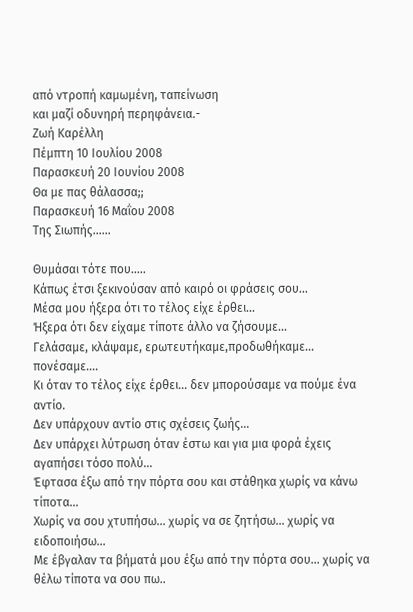από ντροπή καμωμένη, ταπείνωση
και μαζί οδυνηρή περηφάνεια.-
Ζωή Καρέλλη
Πέμπτη 10 Ιουλίου 2008
Παρασκευή 20 Ιουνίου 2008
Θα με πας θάλασσα;;
Παρασκευή 16 Μαΐου 2008
Της Σιωπής......

Θυμάσαι τότε που.....
Κάπως έτσι ξεκινούσαν από καιρό οι φράσεις σου...
Μέσα μου ήξερα ότι το τέλος είχε έρθει...
Ήξερα ότι δεν είχαμε τίποτε άλλο να ζήσουμε...
Γελάσαμε, κλάψαμε, ερωτευτήκαμε,προδωθήκαμε... πονέσαμε....
Κι όταν το τέλος είχε έρθει... δεν μπορούσαμε να πούμε ένα αντίο.
Δεν υπάρχουν αντίο στις σχέσεις ζωής...
Δεν υπάρχει λύτρωση όταν έστω και για μια φορά έχεις αγαπήσει τόσο πολύ...
Έφτασα έξω από την πόρτα σου και στάθηκα χωρίς να κάνω τίποτα...
Χωρίς να σου χτυπήσω... χωρίς να σε ζητήσω... χωρίς να ειδοποιήσω...
Με έβγαλαν τα βήματά μου έξω από την πόρτα σου... χωρίς να θέλω τίποτα να σου πω..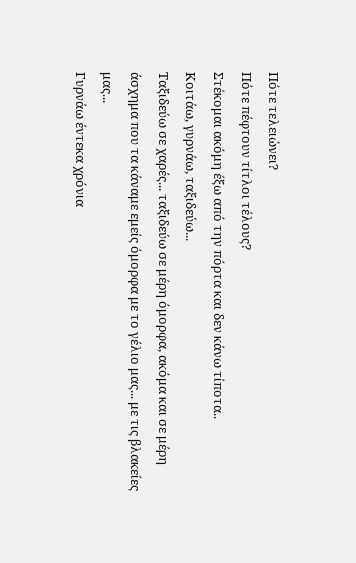Πότε τελειώνει?
Πότε πέφτουν τίτλοι τέλους?
Στέκομαι ακόμη έξω από την πόρτα και δεν κάνω τίποτα..
Κοιτάω, γυρνάω, ταξιδεύω...
Ταξιδεύω σε χαρές... ταξιδεύω σε μέρη όμορφα, ακόμα και σε μέρη άσχημα που τα κάναμε εμείς όμορφα με το γέλιο μας... με τις βλακείες μας...
Γυρνάω έντεκα χρόνια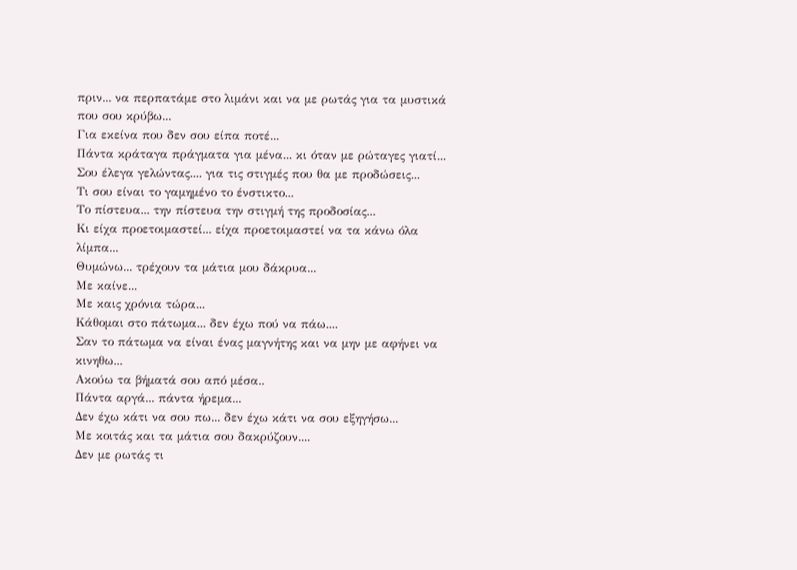πριν... να περπατάμε στο λιμάνι και να με ρωτάς για τα μυστικά που σου κρύβω...
Για εκείνα που δεν σου είπα ποτέ...
Πάντα κράταγα πράγματα για μένα... κι όταν με ρώταγες γιατί...
Σου έλεγα γελώντας.... για τις στιγμές που θα με προδώσεις...
Τι σου είναι το γαμημένο το ένστικτο...
Το πίστευα... την πίστευα την στιγμή της προδοσίας...
Κι είχα προετοιμαστεί... είχα προετοιμαστεί να τα κάνω όλα λίμπα...
Θυμώνω... τρέχουν τα μάτια μου δάκρυα...
Με καίνε...
Με καις χρόνια τώρα...
Κάθομαι στο πάτωμα... δεν έχω πού να πάω....
Σαν το πάτωμα να είναι ένας μαγνήτης και να μην με αφήνει να κινηθω...
Ακούω τα βήματά σου από μέσα..
Πάντα αργά... πάντα ήρεμα...
Δεν έχω κάτι να σου πω... δεν έχω κάτι να σου εξηγήσω...
Με κοιτάς και τα μάτια σου δακρύζουν....
Δεν με ρωτάς τι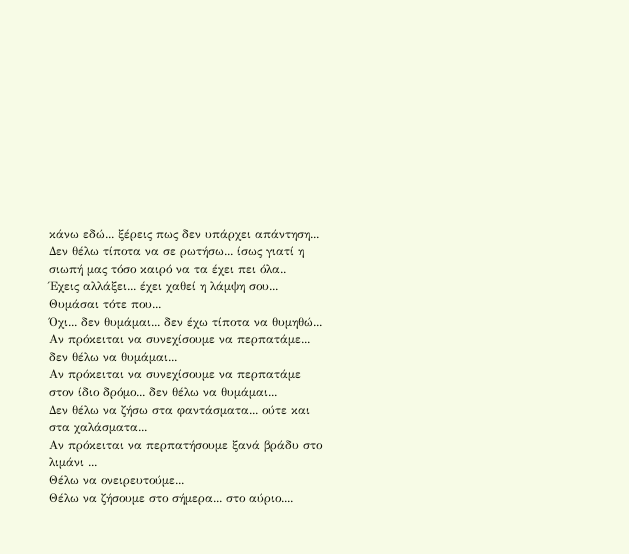κάνω εδώ... ξέρεις πως δεν υπάρχει απάντηση...
Δεν θέλω τίποτα να σε ρωτήσω... ίσως γιατί η σιωπή μας τόσο καιρό να τα έχει πει όλα..
Έχεις αλλάξει... έχει χαθεί η λάμψη σου...
Θυμάσαι τότε που...
Όχι... δεν θυμάμαι... δεν έχω τίποτα να θυμηθώ...
Αν πρόκειται να συνεχίσουμε να περπατάμε... δεν θέλω να θυμάμαι...
Αν πρόκειται να συνεχίσουμε να περπατάμε στον ίδιο δρόμο... δεν θέλω να θυμάμαι...
Δεν θέλω να ζήσω στα φαντάσματα... ούτε και στα χαλάσματα...
Αν πρόκειται να περπατήσουμε ξανά βράδυ στο λιμάνι ...
Θέλω να ονειρευτούμε...
Θέλω να ζήσουμε στο σήμερα... στο αύριο....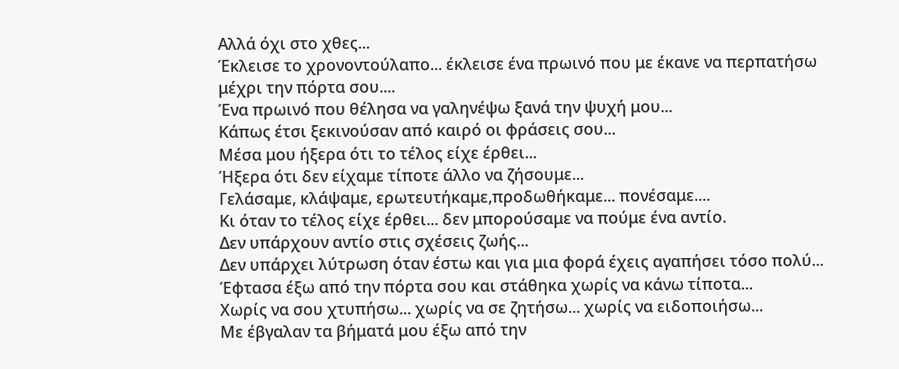Αλλά όχι στο χθες...
Έκλεισε το χρονοντούλαπο... έκλεισε ένα πρωινό που με έκανε να περπατήσω μέχρι την πόρτα σου....
Ένα πρωινό που θέλησα να γαληνέψω ξανά την ψυχή μου...
Κάπως έτσι ξεκινούσαν από καιρό οι φράσεις σου...
Μέσα μου ήξερα ότι το τέλος είχε έρθει...
Ήξερα ότι δεν είχαμε τίποτε άλλο να ζήσουμε...
Γελάσαμε, κλάψαμε, ερωτευτήκαμε,προδωθήκαμε... πονέσαμε....
Κι όταν το τέλος είχε έρθει... δεν μπορούσαμε να πούμε ένα αντίο.
Δεν υπάρχουν αντίο στις σχέσεις ζωής...
Δεν υπάρχει λύτρωση όταν έστω και για μια φορά έχεις αγαπήσει τόσο πολύ...
Έφτασα έξω από την πόρτα σου και στάθηκα χωρίς να κάνω τίποτα...
Χωρίς να σου χτυπήσω... χωρίς να σε ζητήσω... χωρίς να ειδοποιήσω...
Με έβγαλαν τα βήματά μου έξω από την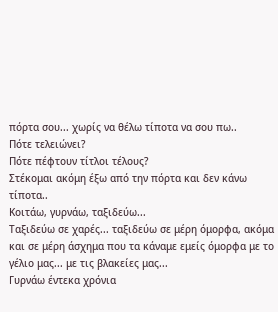πόρτα σου... χωρίς να θέλω τίποτα να σου πω..
Πότε τελειώνει?
Πότε πέφτουν τίτλοι τέλους?
Στέκομαι ακόμη έξω από την πόρτα και δεν κάνω τίποτα..
Κοιτάω, γυρνάω, ταξιδεύω...
Ταξιδεύω σε χαρές... ταξιδεύω σε μέρη όμορφα, ακόμα και σε μέρη άσχημα που τα κάναμε εμείς όμορφα με το γέλιο μας... με τις βλακείες μας...
Γυρνάω έντεκα χρόνια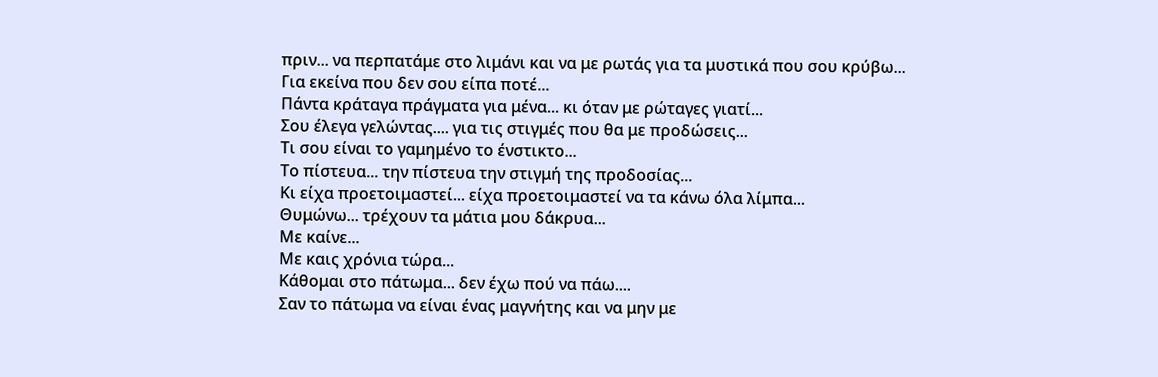πριν... να περπατάμε στο λιμάνι και να με ρωτάς για τα μυστικά που σου κρύβω...
Για εκείνα που δεν σου είπα ποτέ...
Πάντα κράταγα πράγματα για μένα... κι όταν με ρώταγες γιατί...
Σου έλεγα γελώντας.... για τις στιγμές που θα με προδώσεις...
Τι σου είναι το γαμημένο το ένστικτο...
Το πίστευα... την πίστευα την στιγμή της προδοσίας...
Κι είχα προετοιμαστεί... είχα προετοιμαστεί να τα κάνω όλα λίμπα...
Θυμώνω... τρέχουν τα μάτια μου δάκρυα...
Με καίνε...
Με καις χρόνια τώρα...
Κάθομαι στο πάτωμα... δεν έχω πού να πάω....
Σαν το πάτωμα να είναι ένας μαγνήτης και να μην με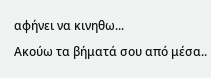αφήνει να κινηθω...
Ακούω τα βήματά σου από μέσα..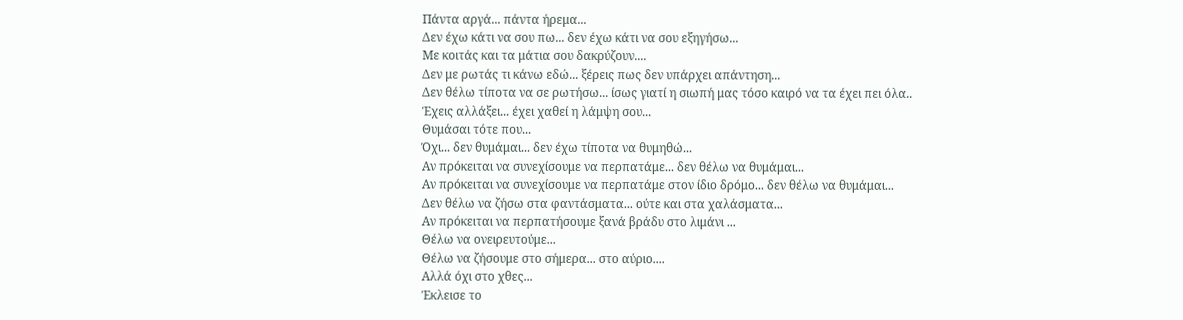Πάντα αργά... πάντα ήρεμα...
Δεν έχω κάτι να σου πω... δεν έχω κάτι να σου εξηγήσω...
Με κοιτάς και τα μάτια σου δακρύζουν....
Δεν με ρωτάς τι κάνω εδώ... ξέρεις πως δεν υπάρχει απάντηση...
Δεν θέλω τίποτα να σε ρωτήσω... ίσως γιατί η σιωπή μας τόσο καιρό να τα έχει πει όλα..
Έχεις αλλάξει... έχει χαθεί η λάμψη σου...
Θυμάσαι τότε που...
Όχι... δεν θυμάμαι... δεν έχω τίποτα να θυμηθώ...
Αν πρόκειται να συνεχίσουμε να περπατάμε... δεν θέλω να θυμάμαι...
Αν πρόκειται να συνεχίσουμε να περπατάμε στον ίδιο δρόμο... δεν θέλω να θυμάμαι...
Δεν θέλω να ζήσω στα φαντάσματα... ούτε και στα χαλάσματα...
Αν πρόκειται να περπατήσουμε ξανά βράδυ στο λιμάνι ...
Θέλω να ονειρευτούμε...
Θέλω να ζήσουμε στο σήμερα... στο αύριο....
Αλλά όχι στο χθες...
Έκλεισε το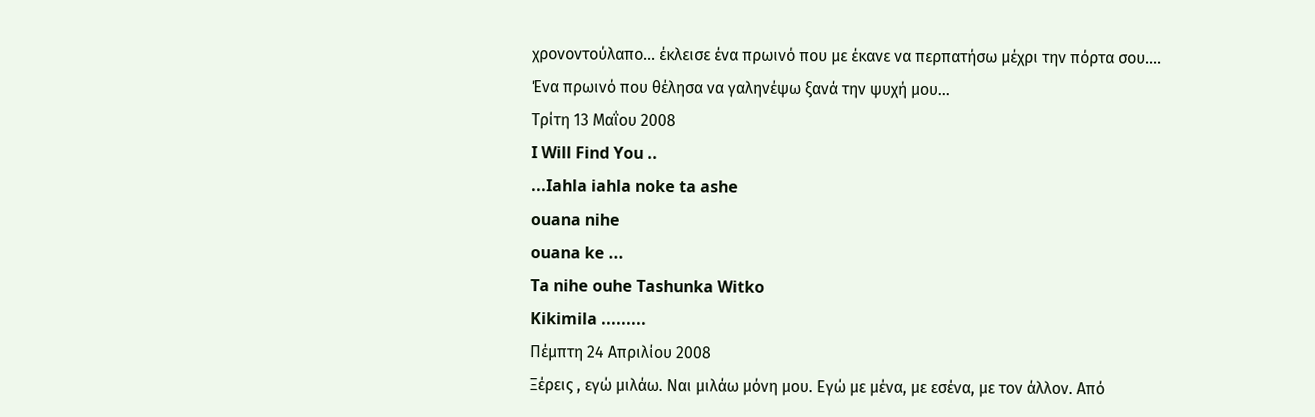χρονοντούλαπο... έκλεισε ένα πρωινό που με έκανε να περπατήσω μέχρι την πόρτα σου....
Ένα πρωινό που θέλησα να γαληνέψω ξανά την ψυχή μου...
Τρίτη 13 Μαΐου 2008
I Will Find You ..
...Iahla iahla noke ta ashe
ouana nihe
ouana ke ...
Ta nihe ouhe Tashunka Witko
Kikimila .........
Πέμπτη 24 Απριλίου 2008
Ξέρεις , εγώ μιλάω. Ναι μιλάω μόνη μου. Εγώ με μένα, με εσένα, με τον άλλον. Από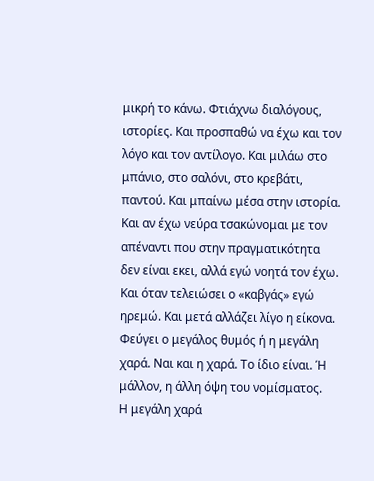μικρή το κάνω. Φτιάχνω διαλόγους, ιστορίες. Και προσπαθώ να έχω και τον λόγο και τον αντίλογο. Και μιλάω στο μπάνιο, στο σαλόνι, στο κρεβάτι, παντού. Και μπαίνω μέσα στην ιστορία. Και αν έχω νεύρα τσακώνομαι με τον απέναντι που στην πραγματικότητα δεν είναι εκει, αλλά εγώ νοητά τον έχω.
Και όταν τελειώσει ο «καβγάς» εγώ ηρεμώ. Και μετά αλλάζει λίγο η είκονα. Φεύγει ο μεγάλος θυμός ή η μεγάλη χαρά. Ναι και η χαρά. Το ίδιο είναι. Ή μάλλον, η άλλη όψη του νομίσματος.
Η μεγάλη χαρά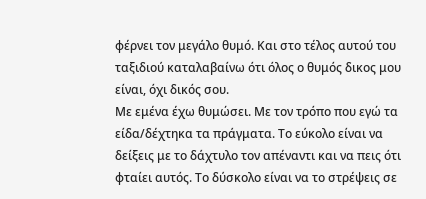φέρνει τον μεγάλο θυμό. Και στο τέλος αυτού του ταξιδιού καταλαβαίνω ότι όλος ο θυμός δικος μου είναι, όχι δικός σου.
Με εμένα έχω θυμώσει. Με τον τρόπο που εγώ τα είδα/δέχτηκα τα πράγματα. Το εύκολο είναι να δείξεις με το δάχτυλο τον απέναντι και να πεις ότι φταίει αυτός. Το δύσκολο είναι να το στρέψεις σε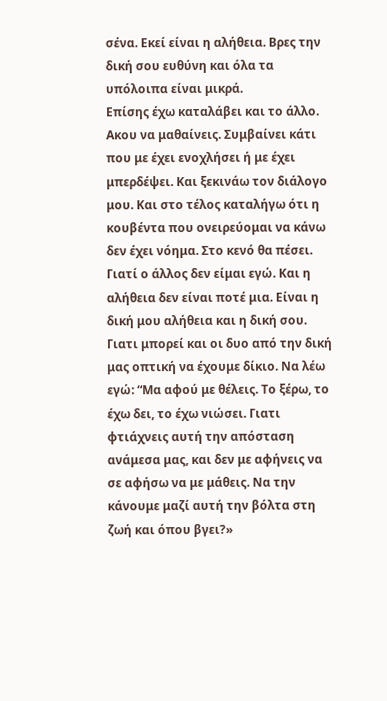σένα. Εκεί είναι η αλήθεια. Βρες την δική σου ευθύνη και όλα τα υπόλοιπα είναι μικρά.
Επίσης έχω καταλάβει και το άλλο. Ακου να μαθαίνεις. Συμβαίνει κάτι που με έχει ενοχλήσει ή με έχει μπερδέψει. Και ξεκινάω τον διάλογο μου. Και στο τέλος καταλήγω ότι η κουβέντα που ονειρεύομαι να κάνω δεν έχει νόημα. Στο κενό θα πέσει. Γιατί ο άλλος δεν είμαι εγώ. Και η αλήθεια δεν είναι ποτέ μια. Είναι η δική μου αλήθεια και η δική σου. Γιατι μπορεί και οι δυο από την δική μας οπτική να έχουμε δίκιο. Να λέω εγώ: “Μα αφού με θέλεις. Το ξέρω, το έχω δει, το έχω νιώσει. Γιατι φτιάχνεις αυτή την απόσταση ανάμεσα μας, και δεν με αφήνεις να σε αφήσω να με μάθεις. Να την κάνουμε μαζί αυτή την βόλτα στη ζωή και όπου βγει?»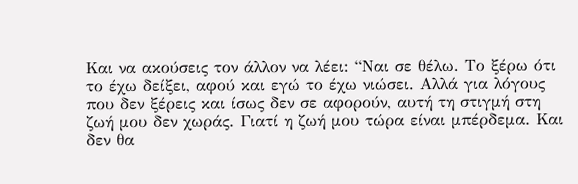Και να ακούσεις τον άλλον να λέει: “Ναι σε θέλω. Το ξέρω ότι το έχω δείξει, αφού και εγώ το έχω νιώσει. Αλλά για λόγους που δεν ξέρεις και ίσως δεν σε αφορούν, αυτή τη στιγμή στη ζωή μου δεν χωράς. Γιατί η ζωή μου τώρα είναι μπέρδεμα. Και δεν θα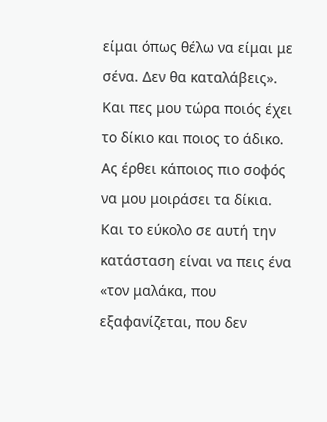είμαι όπως θέλω να είμαι με σένα. Δεν θα καταλάβεις».
Και πες μου τώρα ποιός έχει το δίκιο και ποιος το άδικο. Ας έρθει κάποιος πιο σοφός να μου μοιράσει τα δίκια. Και το εύκολο σε αυτή την κατάσταση είναι να πεις ένα «τον μαλάκα, που εξαφανίζεται, που δεν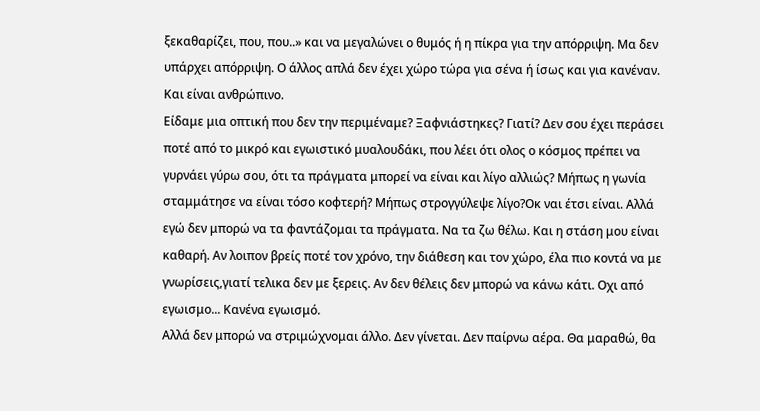ξεκαθαρίζει, που, που..» και να μεγαλώνει ο θυμός ή η πίκρα για την απόρριψη. Μα δεν υπάρχει απόρριψη. Ο άλλος απλά δεν έχει χώρο τώρα για σένα ή ίσως και για κανέναν. Και είναι ανθρώπινο.
Είδαμε μια οπτική που δεν την περιμέναμε? Ξαφνιάστηκες? Γιατί? Δεν σου έχει περάσει ποτέ από το μικρό και εγωιστικό μυαλουδάκι, που λέει ότι ολος ο κόσμος πρέπει να γυρνάει γύρω σου, ότι τα πράγματα μπορεί να είναι και λίγο αλλιώς? Μήπως η γωνία σταμμάτησε να είναι τόσο κοφτερή? Μήπως στρογγύλεψε λίγο?Οκ ναι έτσι είναι. Αλλά εγώ δεν μπορώ να τα φαντάζομαι τα πράγματα. Να τα ζω θέλω. Και η στάση μου είναι καθαρή. Αν λοιπον βρείς ποτέ τον χρόνο, την διάθεση και τον χώρο, έλα πιο κοντά να με γνωρίσεις,γιατί τελικα δεν με ξερεις. Αν δεν θέλεις δεν μπορώ να κάνω κάτι. Οχι από εγωισμο... Κανένα εγωισμό.
Αλλά δεν μπορώ να στριμώχνομαι άλλο. Δεν γίνεται. Δεν παίρνω αέρα. Θα μαραθώ, θα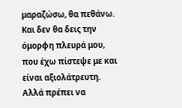μαραζώσω, θα πεθάνω. Και δεν θα δεις την όμορφη πλευρά μου, που έχω πίστεψε με και είναι αξιολάτρευτη. Αλλά πρέπει να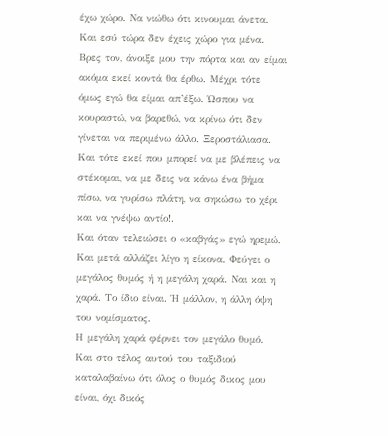έχω χώρο. Να νιώθω ότι κινουμαι άνετα. Και εσύ τώρα δεν έχεις χώρο για μένα.
Βρες τον, άνοιξε μου την πόρτα και αν είμαι ακόμα εκεί κοντά θα έρθω. Μέχρι τότε όμως εγώ θα είμαι απ’έξω. Ώσπου να κουραστώ, να βαρεθώ, να κρίνω ότι δεν γίνεται να περιμένω άλλο. Ξεροστάλιασα. Και τότε εκεί που μπορεί να με βλέπεις να στέκομαι, να με δεις να κάνω ένα βήμα πίσω, να γυρίσω πλάτη, να σηκώσω το χέρι και να γνέψω αντίο!.
Και όταν τελειώσει ο «καβγάς» εγώ ηρεμώ. Και μετά αλλάζει λίγο η είκονα. Φεύγει ο μεγάλος θυμός ή η μεγάλη χαρά. Ναι και η χαρά. Το ίδιο είναι. Ή μάλλον, η άλλη όψη του νομίσματος.
Η μεγάλη χαρά φέρνει τον μεγάλο θυμό. Και στο τέλος αυτού του ταξιδιού καταλαβαίνω ότι όλος ο θυμός δικος μου είναι, όχι δικός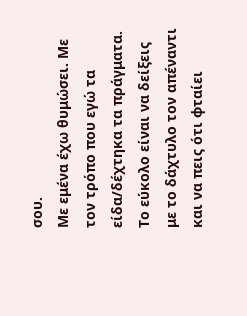σου.
Με εμένα έχω θυμώσει. Με τον τρόπο που εγώ τα είδα/δέχτηκα τα πράγματα. Το εύκολο είναι να δείξεις με το δάχτυλο τον απέναντι και να πεις ότι φταίει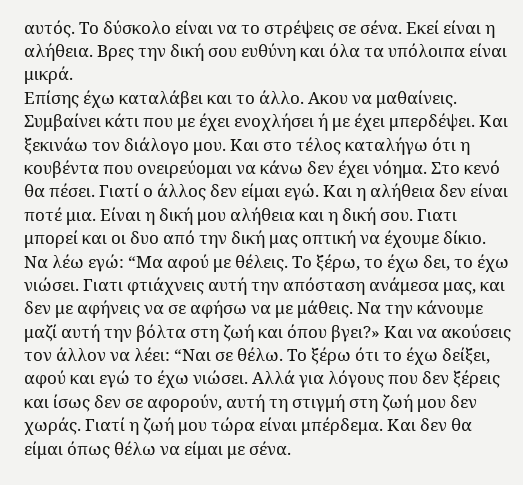αυτός. Το δύσκολο είναι να το στρέψεις σε σένα. Εκεί είναι η αλήθεια. Βρες την δική σου ευθύνη και όλα τα υπόλοιπα είναι μικρά.
Επίσης έχω καταλάβει και το άλλο. Ακου να μαθαίνεις. Συμβαίνει κάτι που με έχει ενοχλήσει ή με έχει μπερδέψει. Και ξεκινάω τον διάλογο μου. Και στο τέλος καταλήγω ότι η κουβέντα που ονειρεύομαι να κάνω δεν έχει νόημα. Στο κενό θα πέσει. Γιατί ο άλλος δεν είμαι εγώ. Και η αλήθεια δεν είναι ποτέ μια. Είναι η δική μου αλήθεια και η δική σου. Γιατι μπορεί και οι δυο από την δική μας οπτική να έχουμε δίκιο. Να λέω εγώ: “Μα αφού με θέλεις. Το ξέρω, το έχω δει, το έχω νιώσει. Γιατι φτιάχνεις αυτή την απόσταση ανάμεσα μας, και δεν με αφήνεις να σε αφήσω να με μάθεις. Να την κάνουμε μαζί αυτή την βόλτα στη ζωή και όπου βγει?» Και να ακούσεις τον άλλον να λέει: “Ναι σε θέλω. Το ξέρω ότι το έχω δείξει, αφού και εγώ το έχω νιώσει. Αλλά για λόγους που δεν ξέρεις και ίσως δεν σε αφορούν, αυτή τη στιγμή στη ζωή μου δεν χωράς. Γιατί η ζωή μου τώρα είναι μπέρδεμα. Και δεν θα είμαι όπως θέλω να είμαι με σένα.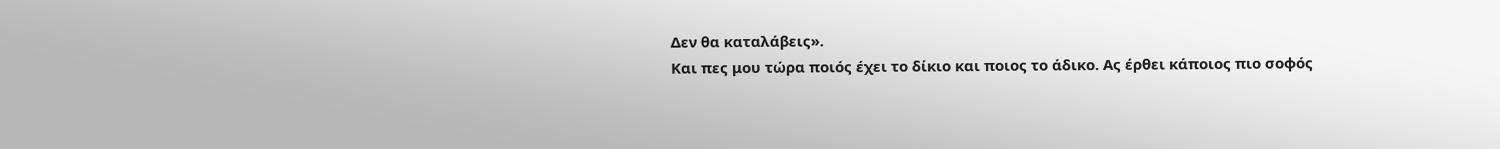Δεν θα καταλάβεις».
Και πες μου τώρα ποιός έχει το δίκιο και ποιος το άδικο. Ας έρθει κάποιος πιο σοφός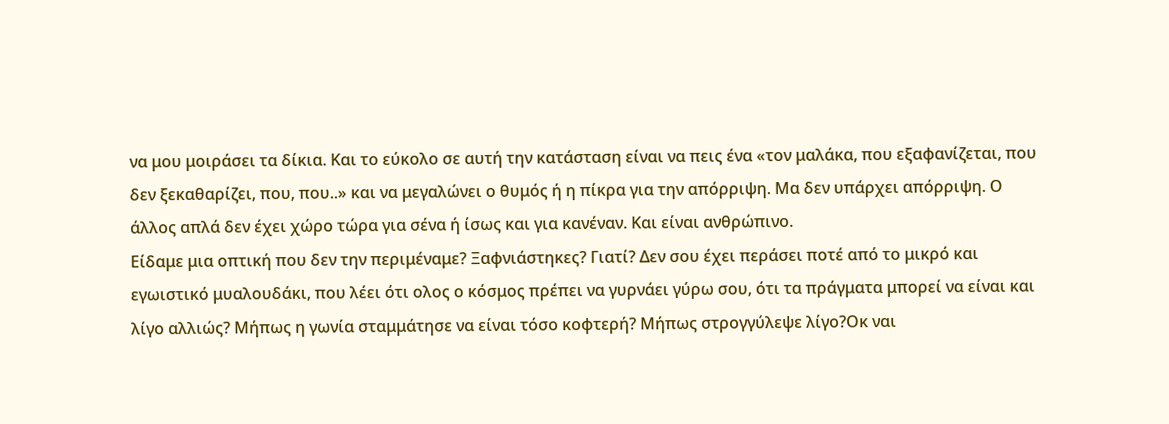να μου μοιράσει τα δίκια. Και το εύκολο σε αυτή την κατάσταση είναι να πεις ένα «τον μαλάκα, που εξαφανίζεται, που δεν ξεκαθαρίζει, που, που..» και να μεγαλώνει ο θυμός ή η πίκρα για την απόρριψη. Μα δεν υπάρχει απόρριψη. Ο άλλος απλά δεν έχει χώρο τώρα για σένα ή ίσως και για κανέναν. Και είναι ανθρώπινο.
Είδαμε μια οπτική που δεν την περιμέναμε? Ξαφνιάστηκες? Γιατί? Δεν σου έχει περάσει ποτέ από το μικρό και εγωιστικό μυαλουδάκι, που λέει ότι ολος ο κόσμος πρέπει να γυρνάει γύρω σου, ότι τα πράγματα μπορεί να είναι και λίγο αλλιώς? Μήπως η γωνία σταμμάτησε να είναι τόσο κοφτερή? Μήπως στρογγύλεψε λίγο?Οκ ναι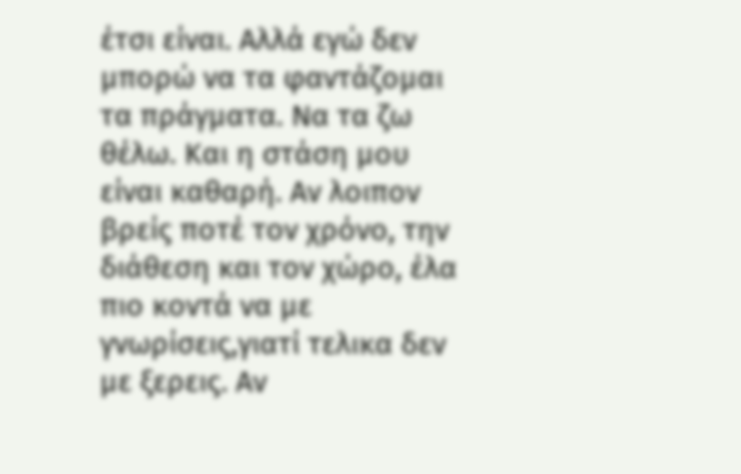έτσι είναι. Αλλά εγώ δεν μπορώ να τα φαντάζομαι τα πράγματα. Να τα ζω θέλω. Και η στάση μου είναι καθαρή. Αν λοιπον βρείς ποτέ τον χρόνο, την διάθεση και τον χώρο, έλα πιο κοντά να με γνωρίσεις,γιατί τελικα δεν με ξερεις. Αν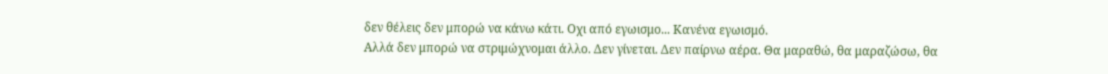δεν θέλεις δεν μπορώ να κάνω κάτι. Οχι από εγωισμο... Κανένα εγωισμό.
Αλλά δεν μπορώ να στριμώχνομαι άλλο. Δεν γίνεται. Δεν παίρνω αέρα. Θα μαραθώ, θα μαραζώσω, θα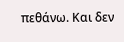πεθάνω. Και δεν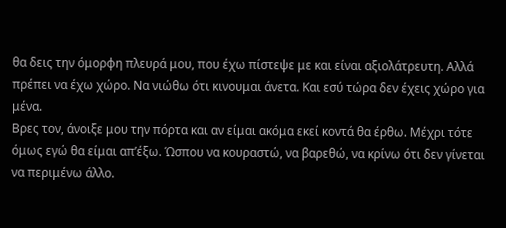θα δεις την όμορφη πλευρά μου, που έχω πίστεψε με και είναι αξιολάτρευτη. Αλλά πρέπει να έχω χώρο. Να νιώθω ότι κινουμαι άνετα. Και εσύ τώρα δεν έχεις χώρο για μένα.
Βρες τον, άνοιξε μου την πόρτα και αν είμαι ακόμα εκεί κοντά θα έρθω. Μέχρι τότε όμως εγώ θα είμαι απ’έξω. Ώσπου να κουραστώ, να βαρεθώ, να κρίνω ότι δεν γίνεται να περιμένω άλλο.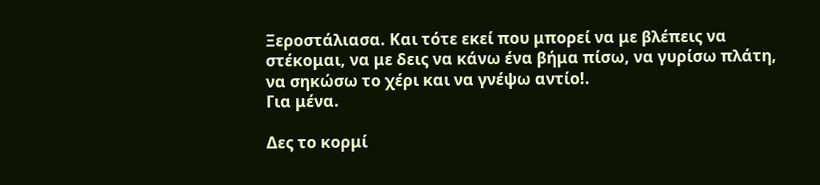Ξεροστάλιασα. Και τότε εκεί που μπορεί να με βλέπεις να στέκομαι, να με δεις να κάνω ένα βήμα πίσω, να γυρίσω πλάτη, να σηκώσω το χέρι και να γνέψω αντίο!.
Για μένα.

Δες το κορμί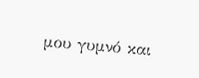μου γυμνό και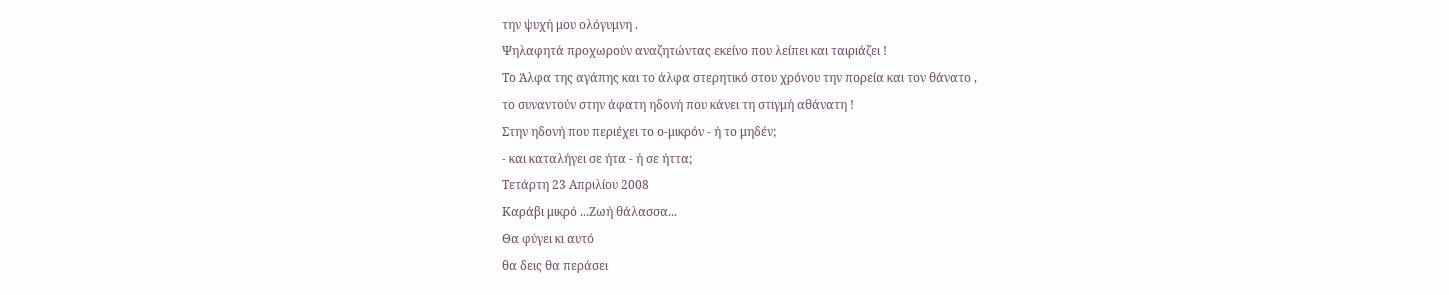την ψυχή μου ολόγυμνη .
Ψηλαφητά προχωρούν αναζητώντας εκείνο που λείπει και ταιριάζει !
Το Άλφα της αγάπης και το άλφα στερητικό στου χρόνου την πορεία και τον θάνατο ,
το συναντούν στην άφατη ηδονή που κάνει τη στιγμή αθάνατη !
Στην ηδονή που περιέχει το ο-μικρόν - ή το μηδέν;
- και καταλήγει σε ήτα - ή σε ήττα;
Τετάρτη 23 Απριλίου 2008
Καράβι μικρό ...Ζωή θάλασσα...
Θα φύγει κι αυτό
θα δεις θα περάσει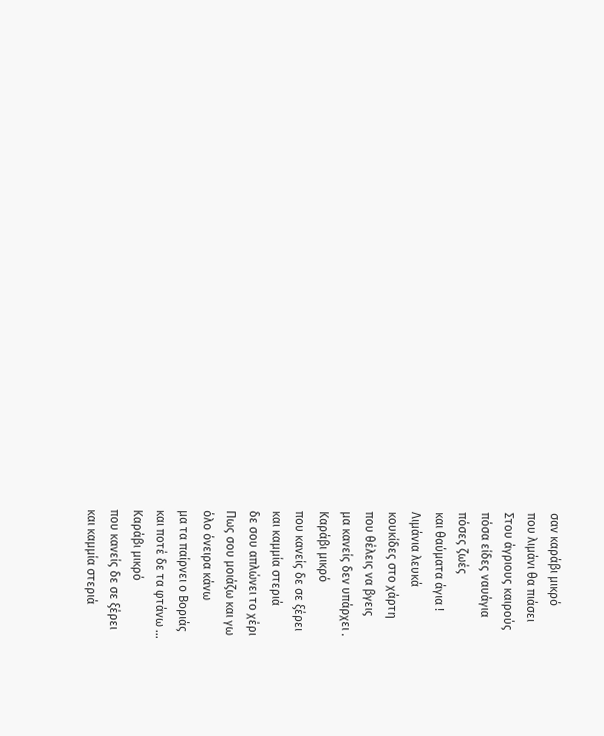σαν καράβι μικρό
που λιμάνι θα πιάσει
Στου άγριους καιρούς
πόσα είδες ναυάγια
πόσες ζωές
και θαύματα άγια !
Λιμάνια λευκά
κουκίδες στο χάρτη
που θέλεις να βγεις
μα κανείς δεν υπάρχει .
Καράβι μικρό
που κανείς δε σε ξέρει
και καμμία στεριά
δε σου απλώνει το χέρι
Πως σου μοιάζω και γω
όλο όνειρα κάνω
μα τα παίρνει ο Βοριάς
και ποτέ δε τα φτάνω ...
Καράβι μικρό
που κανείς δε σε ξέρει
και καμμία στεριά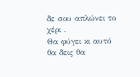δε σου απλώνει το χέρι .
Θα φύγει κι αυτό
θα δεις θα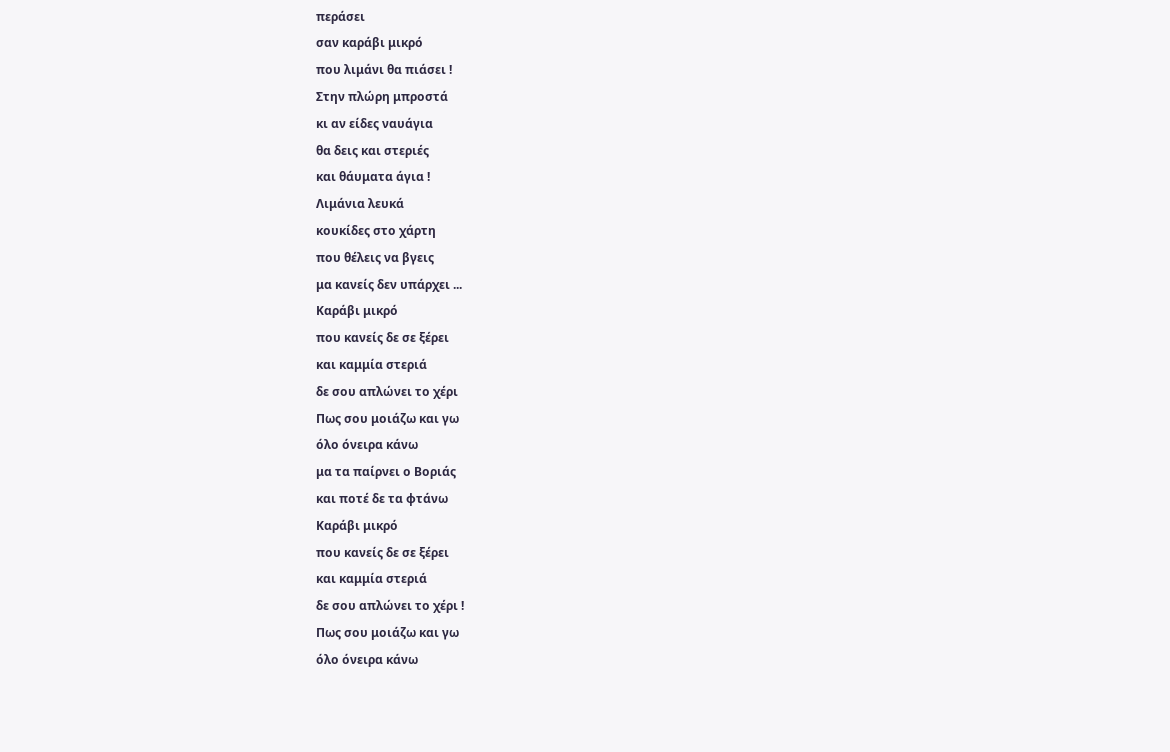περάσει
σαν καράβι μικρό
που λιμάνι θα πιάσει !
Στην πλώρη μπροστά
κι αν είδες ναυάγια
θα δεις και στεριές
και θάυματα άγια !
Λιμάνια λευκά
κουκίδες στο χάρτη
που θέλεις να βγεις
μα κανείς δεν υπάρχει ...
Καράβι μικρό
που κανείς δε σε ξέρει
και καμμία στεριά
δε σου απλώνει το χέρι
Πως σου μοιάζω και γω
όλο όνειρα κάνω
μα τα παίρνει ο Βοριάς
και ποτέ δε τα φτάνω
Καράβι μικρό
που κανείς δε σε ξέρει
και καμμία στεριά
δε σου απλώνει το χέρι !
Πως σου μοιάζω και γω
όλο όνειρα κάνω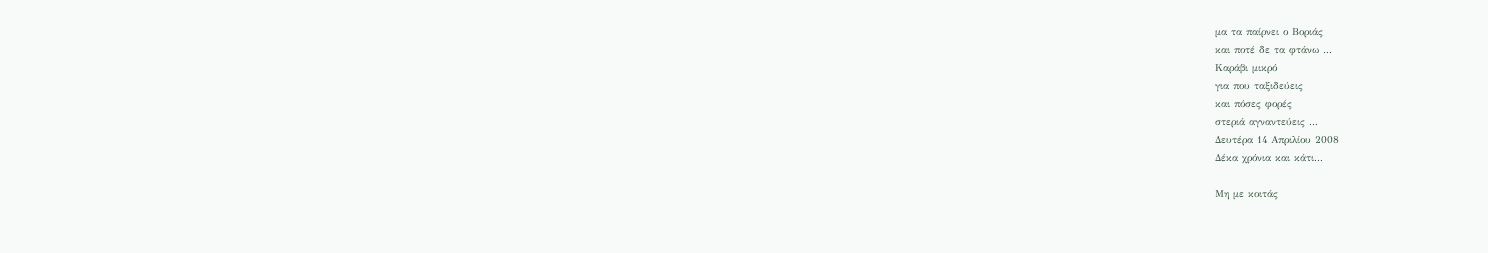μα τα παίρνει ο Βοριάς
και ποτέ δε τα φτάνω ...
Καράβι μικρό
για που ταξιδεύεις
και πόσες φορές
στεριά αγναντεύεις ...
Δευτέρα 14 Απριλίου 2008
Δέκα χρόνια και κάτι...

Μη με κοιτάς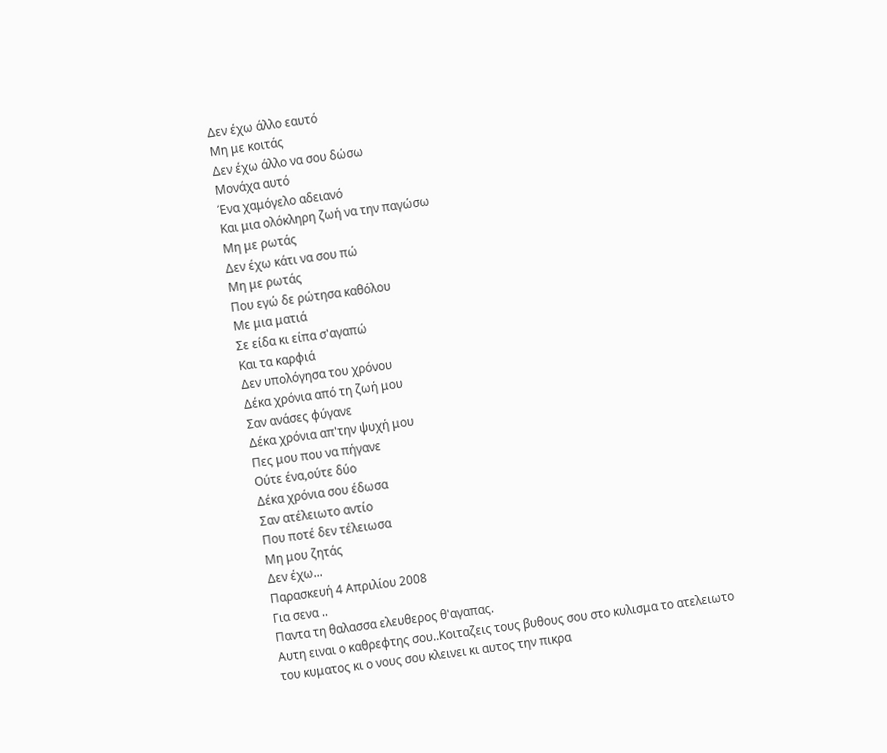Δεν έχω άλλο εαυτό
Μη με κοιτάς
Δεν έχω άλλο να σου δώσω
Μονάχα αυτό
Ένα χαμόγελο αδειανό
Και μια ολόκληρη ζωή να την παγώσω
Μη με ρωτάς
Δεν έχω κάτι να σου πώ
Μη με ρωτάς
Που εγώ δε ρώτησα καθόλου
Με μια ματιά
Σε είδα κι είπα σ'αγαπώ
Και τα καρφιά
Δεν υπολόγησα του χρόνου
Δέκα χρόνια από τη ζωή μου
Σαν ανάσες φύγανε
Δέκα χρόνια απ'την ψυχή μου
Πες μου που να πήγανε
Ούτε ένα,ούτε δύο
Δέκα χρόνια σου έδωσα
Σαν ατέλειωτο αντίο
Που ποτέ δεν τέλειωσα
Μη μου ζητάς
Δεν έχω...
Παρασκευή 4 Απριλίου 2008
Για σενα ..
Παντα τη θαλασσα ελευθερος θ'αγαπας.
Αυτη ειναι ο καθρεφτης σου..Κοιταζεις τους βυθους σου στο κυλισμα το ατελειωτο
του κυματος κι ο νους σου κλεινει κι αυτος την πικρα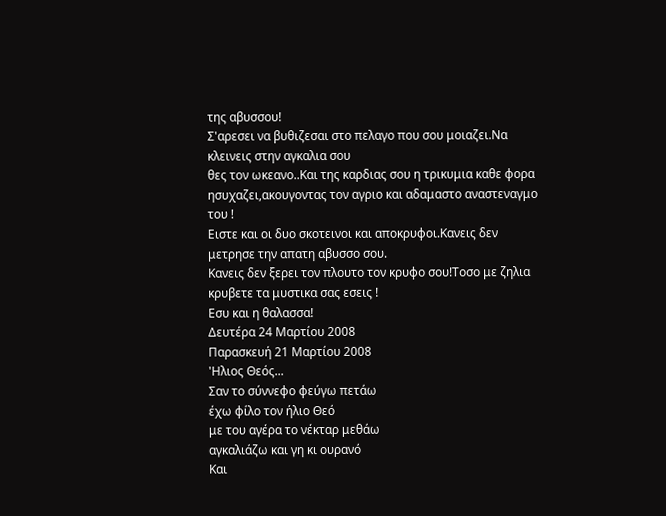της αβυσσου!
Σ'αρεσει να βυθιζεσαι στο πελαγο που σου μοιαζει.Να κλεινεις στην αγκαλια σου
θες τον ωκεανο..Και της καρδιας σου η τρικυμια καθε φορα ησυχαζει,ακουγοντας τον αγριο και αδαμαστο αναστεναγμο του !
Ειστε και οι δυο σκοτεινοι και αποκρυφοι.Κανεις δεν μετρησε την απατη αβυσσο σου.
Κανεις δεν ξερει τον πλουτο τον κρυφο σου!Τοσο με ζηλια κρυβετε τα μυστικα σας εσεις !
Εσυ και η θαλασσα!
Δευτέρα 24 Μαρτίου 2008
Παρασκευή 21 Μαρτίου 2008
'Ηλιος Θεός...
Σαν το σύννεφο φεύγω πετάω
έχω φίλο τον ήλιο Θεό
με του αγέρα το νέκταρ μεθάω
αγκαλιάζω και γη κι ουρανό
Και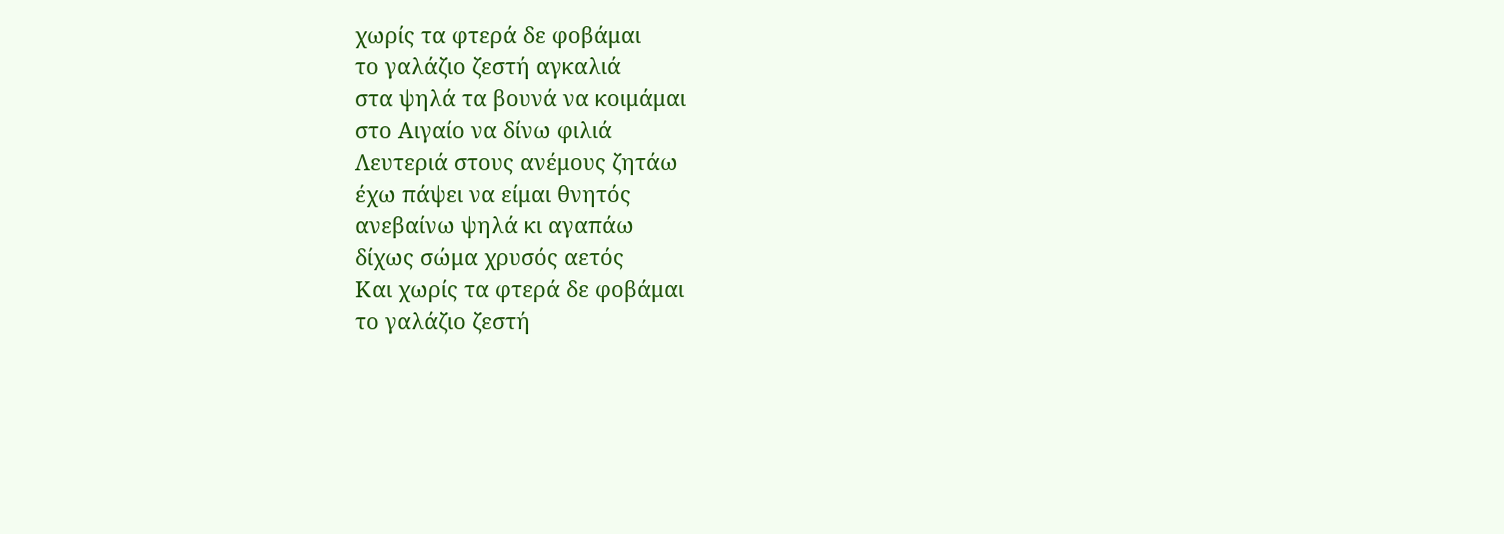χωρίς τα φτερά δε φοβάμαι
το γαλάζιο ζεστή αγκαλιά
στα ψηλά τα βουνά να κοιμάμαι
στο Αιγαίο να δίνω φιλιά
Λευτεριά στους ανέμους ζητάω
έχω πάψει να είμαι θνητός
ανεβαίνω ψηλά κι αγαπάω
δίχως σώμα χρυσός αετός
Και χωρίς τα φτερά δε φοβάμαι
το γαλάζιο ζεστή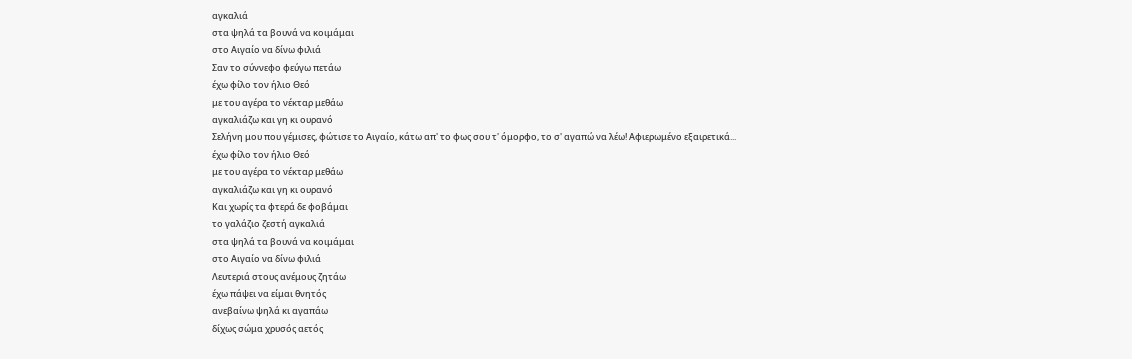αγκαλιά
στα ψηλά τα βουνά να κοιμάμαι
στο Αιγαίο να δίνω φιλιά
Σαν το σύννεφο φεύγω πετάω
έχω φίλο τον ήλιο Θεό
με του αγέρα το νέκταρ μεθάω
αγκαλιάζω και γη κι ουρανό
Σελήνη μου που γέμισες, φώτισε το Αιγαίο, κάτω απ' το φως σου τ' όμορφο, το σ' αγαπώ να λέω! Αφιερωμένο εξαιρετικά...
έχω φίλο τον ήλιο Θεό
με του αγέρα το νέκταρ μεθάω
αγκαλιάζω και γη κι ουρανό
Και χωρίς τα φτερά δε φοβάμαι
το γαλάζιο ζεστή αγκαλιά
στα ψηλά τα βουνά να κοιμάμαι
στο Αιγαίο να δίνω φιλιά
Λευτεριά στους ανέμους ζητάω
έχω πάψει να είμαι θνητός
ανεβαίνω ψηλά κι αγαπάω
δίχως σώμα χρυσός αετός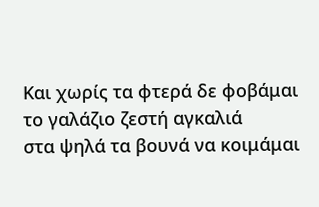Και χωρίς τα φτερά δε φοβάμαι
το γαλάζιο ζεστή αγκαλιά
στα ψηλά τα βουνά να κοιμάμαι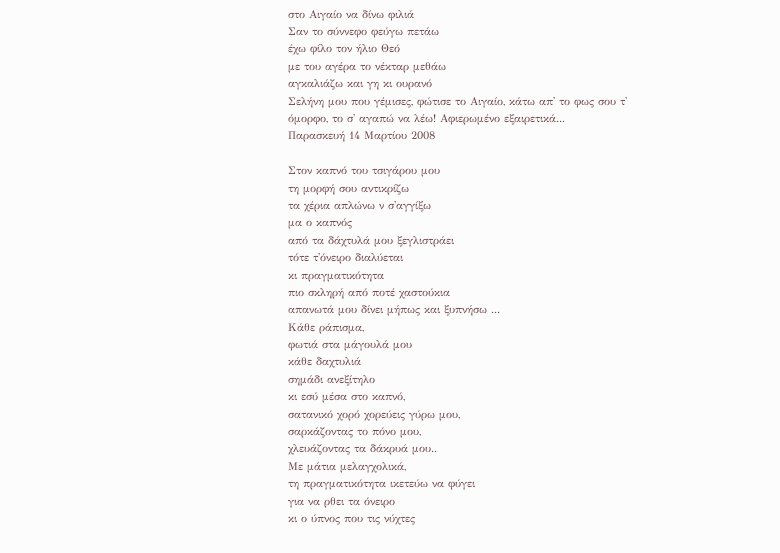στο Αιγαίο να δίνω φιλιά
Σαν το σύννεφο φεύγω πετάω
έχω φίλο τον ήλιο Θεό
με του αγέρα το νέκταρ μεθάω
αγκαλιάζω και γη κι ουρανό
Σελήνη μου που γέμισες, φώτισε το Αιγαίο, κάτω απ' το φως σου τ' όμορφο, το σ' αγαπώ να λέω! Αφιερωμένο εξαιρετικά...
Παρασκευή 14 Μαρτίου 2008

Στον καπνό του τσιγάρου μου
τη μορφή σου αντικρίζω
τα χέρια απλώνω ν σ'αγγίξω
μα ο καπνός
από τα δάχτυλά μου ξεγλιστράει
τότε τ'όνειρο διαλύεται
κι πραγματικότητα
πιο σκληρή από ποτέ χαστούκια
απανωτά μου δίνει μήπως και ξυπνήσω ...
Κάθε ράπισμα,
φωτιά στα μάγουλά μου
κάθε δαχτυλιά
σημάδι ανεξίτηλο
κι εσύ μέσα στο καπνό,
σατανικό χορό χορεύεις γύρω μου,
σαρκάζοντας το πόνο μου,
χλευάζοντας τα δάκρυά μου..
Με μάτια μελαγχολικά,
τη πραγματικότητα ικετεύω να φύγει
για να ρθει τα όνειρο
κι ο ύπνος που τις νύχτες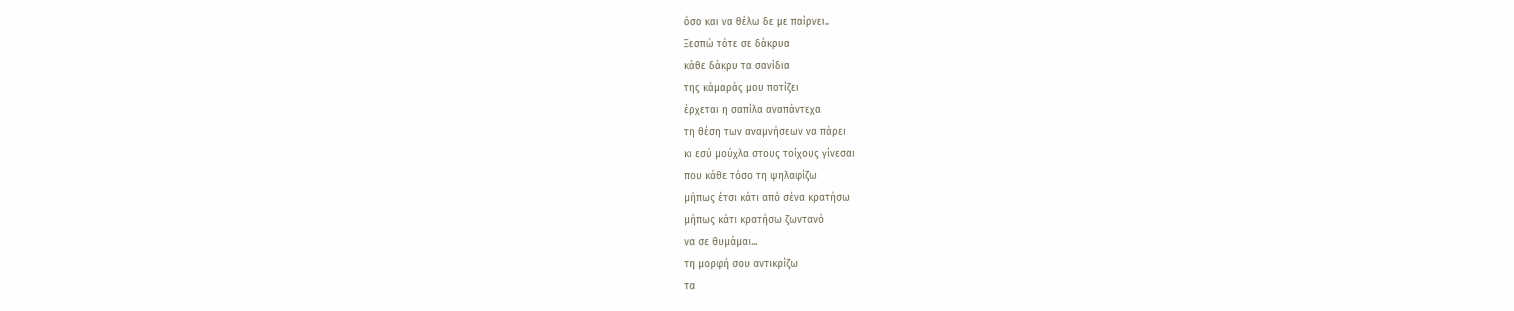όσο και να θέλω δε με παίρνει..
Ξεσπώ τότε σε δάκρυα
κάθε δάκρυ τα σανίδια
της κάμαράς μου ποτίζει
έρχεται η σαπίλα αναπάντεχα
τη θέση των αναμνήσεων να πάρει
κι εσύ μούχλα στους τοίχους γίνεσαι
που κάθε τόσο τη ψηλαφίζω
μήπως έτσι κάτι από σένα κρατήσω
μήπως κάτι κρατήσω ζωντανό
να σε θυμάμαι...
τη μορφή σου αντικρίζω
τα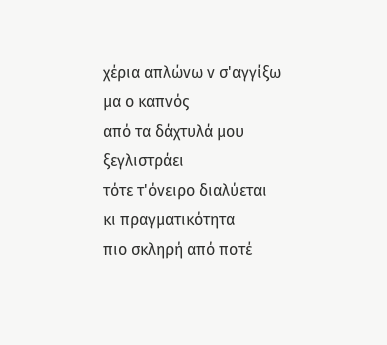χέρια απλώνω ν σ'αγγίξω
μα ο καπνός
από τα δάχτυλά μου ξεγλιστράει
τότε τ'όνειρο διαλύεται
κι πραγματικότητα
πιο σκληρή από ποτέ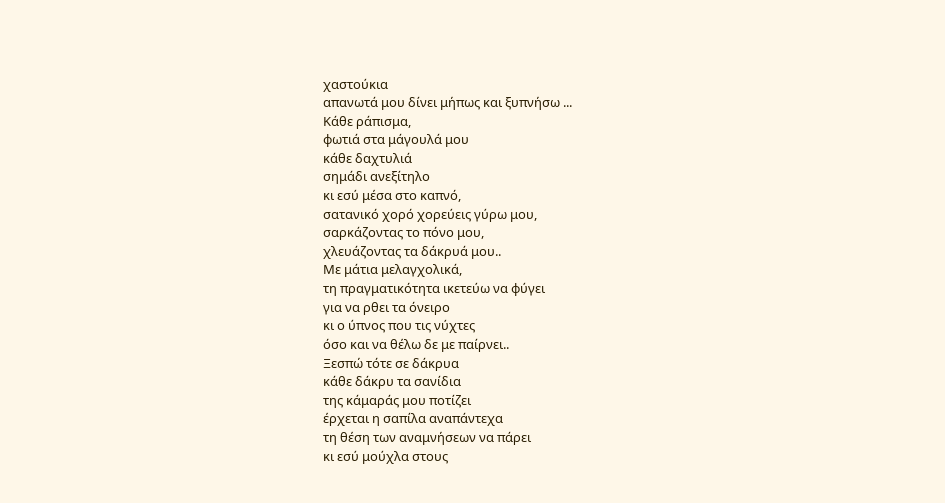χαστούκια
απανωτά μου δίνει μήπως και ξυπνήσω ...
Κάθε ράπισμα,
φωτιά στα μάγουλά μου
κάθε δαχτυλιά
σημάδι ανεξίτηλο
κι εσύ μέσα στο καπνό,
σατανικό χορό χορεύεις γύρω μου,
σαρκάζοντας το πόνο μου,
χλευάζοντας τα δάκρυά μου..
Με μάτια μελαγχολικά,
τη πραγματικότητα ικετεύω να φύγει
για να ρθει τα όνειρο
κι ο ύπνος που τις νύχτες
όσο και να θέλω δε με παίρνει..
Ξεσπώ τότε σε δάκρυα
κάθε δάκρυ τα σανίδια
της κάμαράς μου ποτίζει
έρχεται η σαπίλα αναπάντεχα
τη θέση των αναμνήσεων να πάρει
κι εσύ μούχλα στους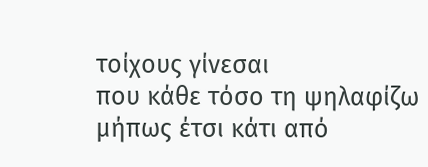τοίχους γίνεσαι
που κάθε τόσο τη ψηλαφίζω
μήπως έτσι κάτι από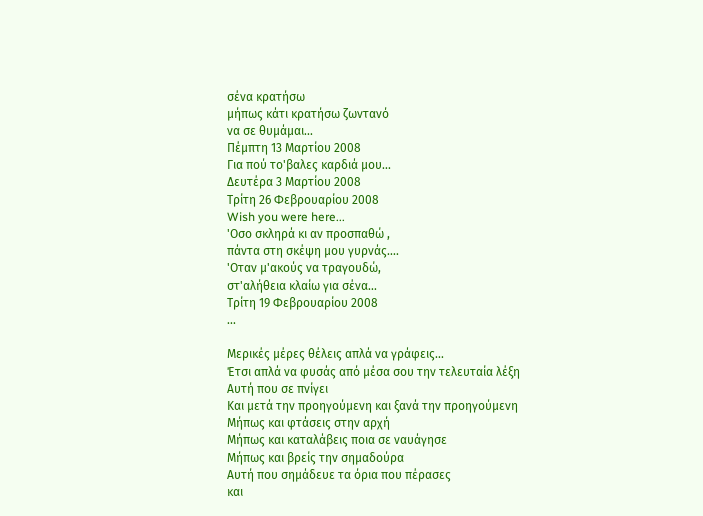σένα κρατήσω
μήπως κάτι κρατήσω ζωντανό
να σε θυμάμαι...
Πέμπτη 13 Μαρτίου 2008
Για πού το'βαλες καρδιά μου...
Δευτέρα 3 Μαρτίου 2008
Τρίτη 26 Φεβρουαρίου 2008
Wish you were here...
'Οσο σκληρά κι αν προσπαθώ ,
πάντα στη σκέψη μου γυρνάς....
'Οταν μ'ακούς να τραγουδώ,
στ'αλήθεια κλαίω για σένα...
Τρίτη 19 Φεβρουαρίου 2008
...

Μερικές μέρες θέλεις απλά να γράφεις...
Έτσι απλά να φυσάς από μέσα σου την τελευταία λέξη
Αυτή που σε πνίγει
Και μετά την προηγούμενη και ξανά την προηγούμενη
Μήπως και φτάσεις στην αρχή
Μήπως και καταλάβεις ποια σε ναυάγησε
Μήπως και βρείς την σημαδούρα
Αυτή που σημάδευε τα όρια που πέρασες
και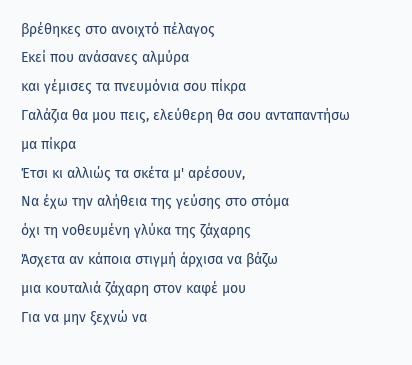βρέθηκες στο ανοιχτό πέλαγος
Εκεί που ανάσανες αλμύρα
και γέμισες τα πνευμόνια σου πίκρα
Γαλάζια θα μου πεις, ελεύθερη θα σου ανταπαντήσω
μα πίκρα
Έτσι κι αλλιώς τα σκέτα μ' αρέσουν,
Να έχω την αλήθεια της γεύσης στο στόμα
όχι τη νοθευμένη γλύκα της ζάχαρης
Άσχετα αν κάποια στιγμή άρχισα να βάζω
μια κουταλιά ζάχαρη στον καφέ μου
Για να μην ξεχνώ να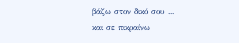βάζω στον δικό σου ...
και σε πικραίνω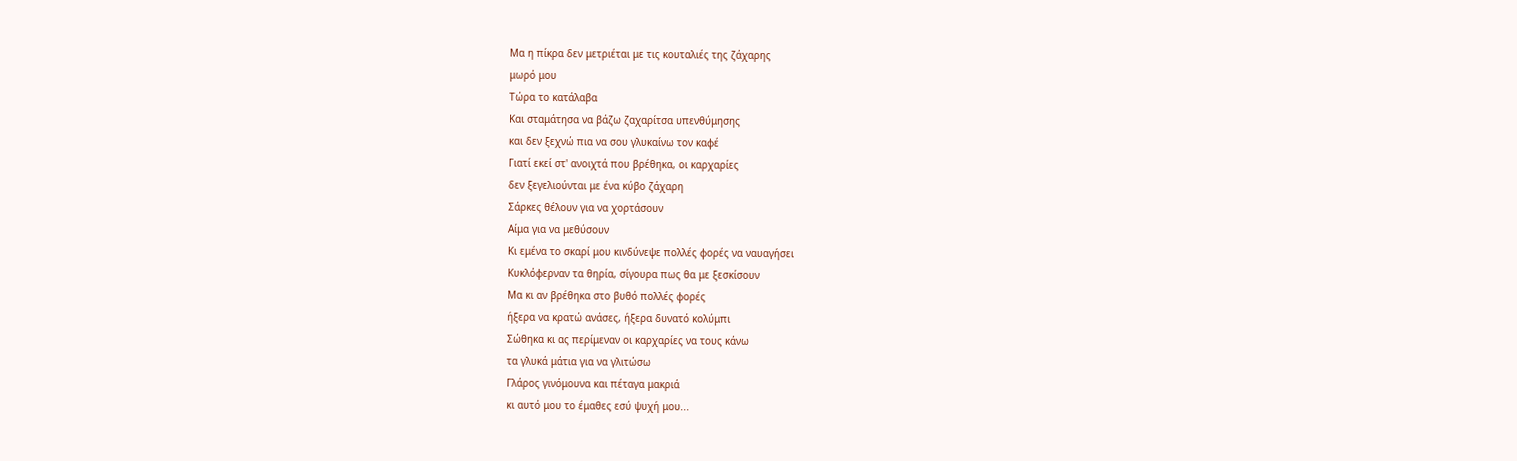Μα η πίκρα δεν μετριέται με τις κουταλιές της ζάχαρης
μωρό μου
Τώρα το κατάλαβα
Και σταμάτησα να βάζω ζαχαρίτσα υπενθύμησης
και δεν ξεχνώ πια να σου γλυκαίνω τον καφέ
Γιατί εκεί στ' ανοιχτά που βρέθηκα, οι καρχαρίες
δεν ξεγελιούνται με ένα κύβο ζάχαρη
Σάρκες θέλουν για να χορτάσουν
Αίμα για να μεθύσουν
Κι εμένα το σκαρί μου κινδύνεψε πολλές φορές να ναυαγήσει
Κυκλόφερναν τα θηρία, σίγουρα πως θα με ξεσκίσουν
Μα κι αν βρέθηκα στο βυθό πολλές φορές
ήξερα να κρατώ ανάσες, ήξερα δυνατό κολύμπι
Σώθηκα κι ας περίμεναν οι καρχαρίες να τους κάνω
τα γλυκά μάτια για να γλιτώσω
Γλάρος γινόμουνα και πέταγα μακριά
κι αυτό μου το έμαθες εσύ ψυχή μου...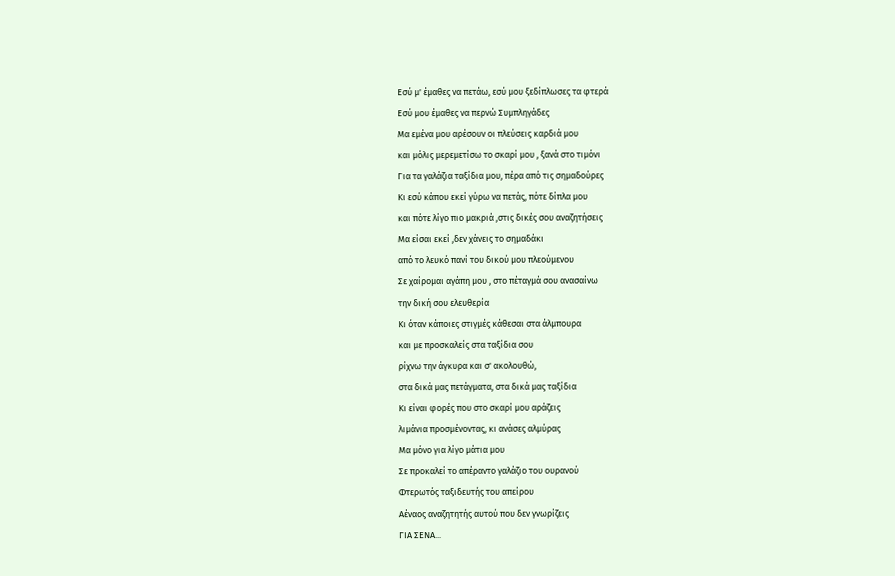Εσύ μ' έμαθες να πετάω, εσύ μου ξεδίπλωσες τα φτερά
Εσύ μου έμαθες να περνώ Συμπληγάδες
Μα εμένα μου αρέσουν οι πλεύσεις καρδιά μου
και μόλις μερεμετίσω το σκαρί μου , ξανά στο τιμόνι
Για τα γαλάζια ταξίδια μου, πέρα από τις σημαδούρες
Κι εσύ κάπου εκεί γύρω να πετάς, πότε δίπλα μου
και πότε λίγο πιο μακριά ,στις δικές σου αναζητήσεις
Μα είσαι εκεί ,δεν χάνεις το σημαδάκι
από το λευκό πανί του δικού μου πλεούμενου
Σε χαίρομαι αγάπη μου , στο πέταγμά σου ανασαίνω
την δική σου ελευθερία
Κι όταν κάποιες στιγμές κάθεσαι στα άλμπουρα
και με προσκαλείς στα ταξίδια σου
ρίχνω την άγκυρα και σ' ακολουθώ,
στα δικά μας πετάγματα, στα δικά μας ταξίδια
Κι είναι φορές που στο σκαρί μου αράζεις
λιμάνια προσμένοντας, κι ανάσες αλμύρας
Μα μόνο για λίγο μάτια μου
Σε προκαλεί το απέραντο γαλάζιο του ουρανού
Φτερωτός ταξιδευτής του απείρου
Αέναος αναζητητής αυτού που δεν γνωρίζεις
ΓΙΑ ΣΕΝΑ...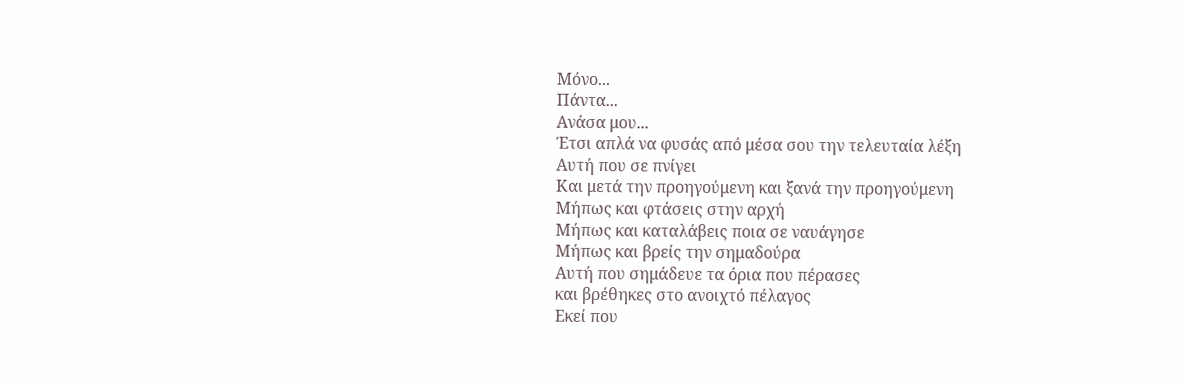Μόνο...
Πάντα...
Ανάσα μου...
Έτσι απλά να φυσάς από μέσα σου την τελευταία λέξη
Αυτή που σε πνίγει
Και μετά την προηγούμενη και ξανά την προηγούμενη
Μήπως και φτάσεις στην αρχή
Μήπως και καταλάβεις ποια σε ναυάγησε
Μήπως και βρείς την σημαδούρα
Αυτή που σημάδευε τα όρια που πέρασες
και βρέθηκες στο ανοιχτό πέλαγος
Εκεί που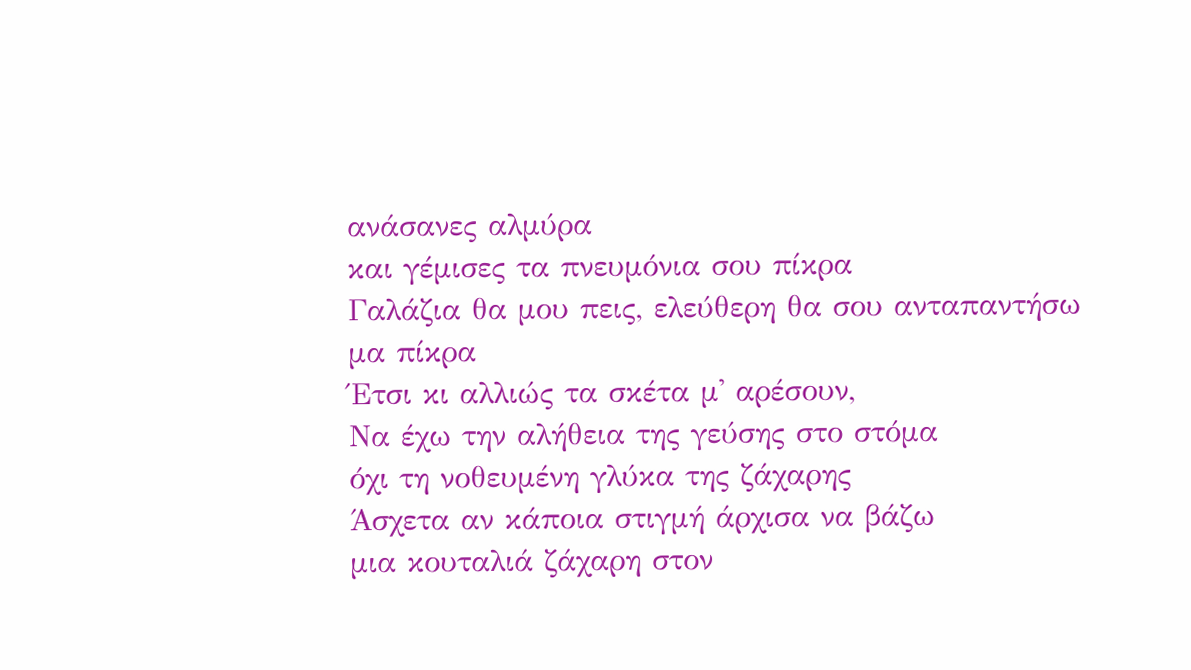ανάσανες αλμύρα
και γέμισες τα πνευμόνια σου πίκρα
Γαλάζια θα μου πεις, ελεύθερη θα σου ανταπαντήσω
μα πίκρα
Έτσι κι αλλιώς τα σκέτα μ' αρέσουν,
Να έχω την αλήθεια της γεύσης στο στόμα
όχι τη νοθευμένη γλύκα της ζάχαρης
Άσχετα αν κάποια στιγμή άρχισα να βάζω
μια κουταλιά ζάχαρη στον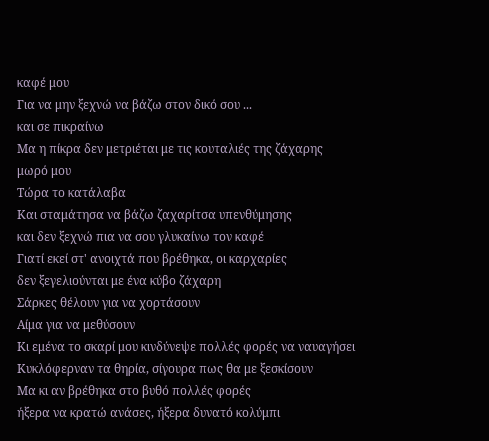καφέ μου
Για να μην ξεχνώ να βάζω στον δικό σου ...
και σε πικραίνω
Μα η πίκρα δεν μετριέται με τις κουταλιές της ζάχαρης
μωρό μου
Τώρα το κατάλαβα
Και σταμάτησα να βάζω ζαχαρίτσα υπενθύμησης
και δεν ξεχνώ πια να σου γλυκαίνω τον καφέ
Γιατί εκεί στ' ανοιχτά που βρέθηκα, οι καρχαρίες
δεν ξεγελιούνται με ένα κύβο ζάχαρη
Σάρκες θέλουν για να χορτάσουν
Αίμα για να μεθύσουν
Κι εμένα το σκαρί μου κινδύνεψε πολλές φορές να ναυαγήσει
Κυκλόφερναν τα θηρία, σίγουρα πως θα με ξεσκίσουν
Μα κι αν βρέθηκα στο βυθό πολλές φορές
ήξερα να κρατώ ανάσες, ήξερα δυνατό κολύμπι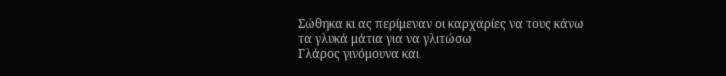Σώθηκα κι ας περίμεναν οι καρχαρίες να τους κάνω
τα γλυκά μάτια για να γλιτώσω
Γλάρος γινόμουνα και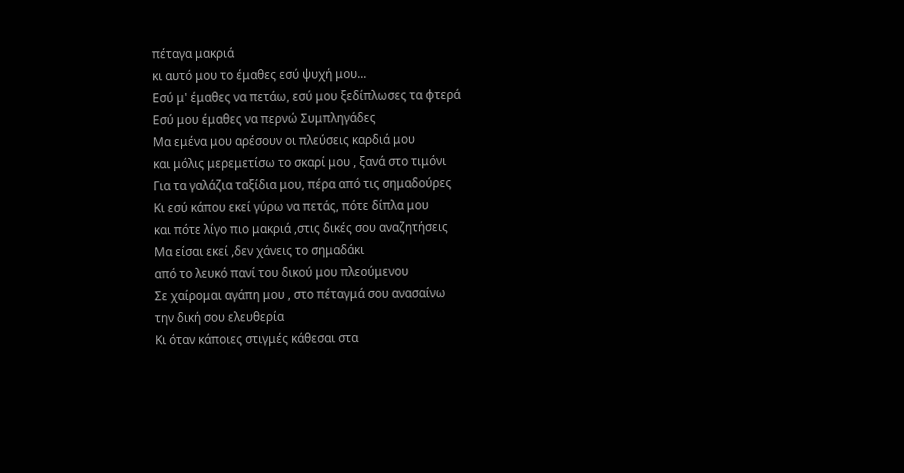πέταγα μακριά
κι αυτό μου το έμαθες εσύ ψυχή μου...
Εσύ μ' έμαθες να πετάω, εσύ μου ξεδίπλωσες τα φτερά
Εσύ μου έμαθες να περνώ Συμπληγάδες
Μα εμένα μου αρέσουν οι πλεύσεις καρδιά μου
και μόλις μερεμετίσω το σκαρί μου , ξανά στο τιμόνι
Για τα γαλάζια ταξίδια μου, πέρα από τις σημαδούρες
Κι εσύ κάπου εκεί γύρω να πετάς, πότε δίπλα μου
και πότε λίγο πιο μακριά ,στις δικές σου αναζητήσεις
Μα είσαι εκεί ,δεν χάνεις το σημαδάκι
από το λευκό πανί του δικού μου πλεούμενου
Σε χαίρομαι αγάπη μου , στο πέταγμά σου ανασαίνω
την δική σου ελευθερία
Κι όταν κάποιες στιγμές κάθεσαι στα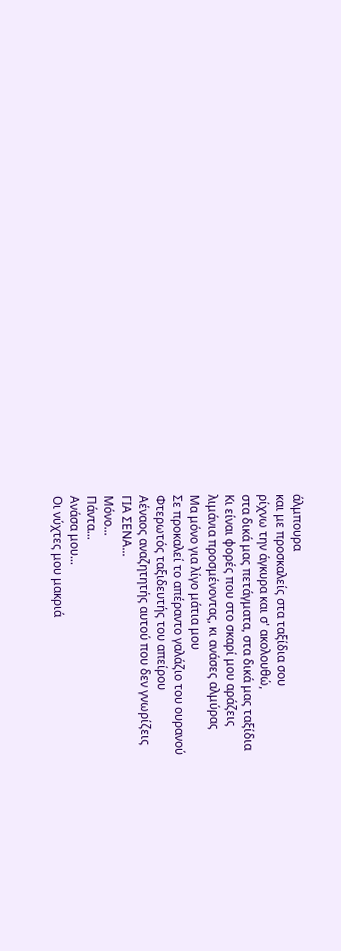άλμπουρα
και με προσκαλείς στα ταξίδια σου
ρίχνω την άγκυρα και σ' ακολουθώ,
στα δικά μας πετάγματα, στα δικά μας ταξίδια
Κι είναι φορές που στο σκαρί μου αράζεις
λιμάνια προσμένοντας, κι ανάσες αλμύρας
Μα μόνο για λίγο μάτια μου
Σε προκαλεί το απέραντο γαλάζιο του ουρανού
Φτερωτός ταξιδευτής του απείρου
Αέναος αναζητητής αυτού που δεν γνωρίζεις
ΓΙΑ ΣΕΝΑ...
Μόνο...
Πάντα...
Ανάσα μου...
Οι νύχτες μου μακριά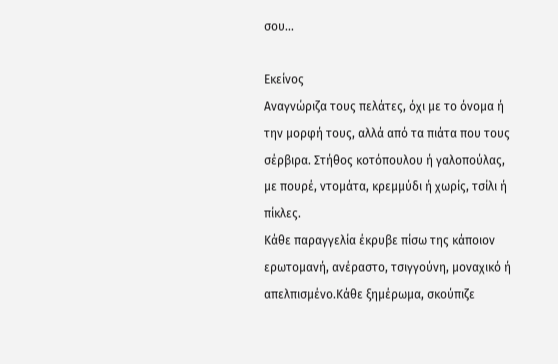σου...

Εκείνος
Aναγνώριζα τους πελάτες, όχι με το όνομα ή την μορφή τους, αλλά από τα πιάτα που τους σέρβιρα. Στήθος κοτόπουλου ή γαλοπούλας, με πουρέ, ντομάτα, κρεμμύδι ή χωρίς, τσίλι ή πίκλες.
Κάθε παραγγελία έκρυβε πίσω της κάποιον ερωτομανή, ανέραστο, τσιγγούνη, μοναχικό ή απελπισμένο.Κάθε ξημέρωμα, σκούπιζε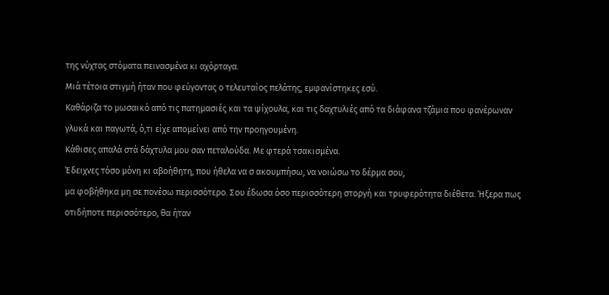της νύχτας στόματα πεινασμένα κι αχόρταγα.
Μιά τέτοια στιγμή ήταν που φεύγοντας ο τελευταίος πελάτης, εμφανίστηκες εσύ.
Καθάριζα το μωσαικό από τις πατημασιές και τα ψίχουλα, και τις δαχτυλιές από τα διάφανα τζάμια που φανέρωναν γλυκά και παγωτά, ό,τι είχε απομείνει από την προηγουμένη.
Κάθισες απαλά στά δάχτυλα μου σαν πεταλούδα. Με φτερά τσακισμένα.
Έδειχνες τόσο μόνη κι αβοήθητη, που ήθελα να σ ακουμπήσω, να νοιώσω το δέρμα σου,
μα φοβήθηκα μη σε πονέσω περισσότερο. Σου έδωσα όσο περισσότερη στοργή και τρυφερότητα διέθετα. Ήξερα πως οτιδήποτε περισσότερο, θα ήταν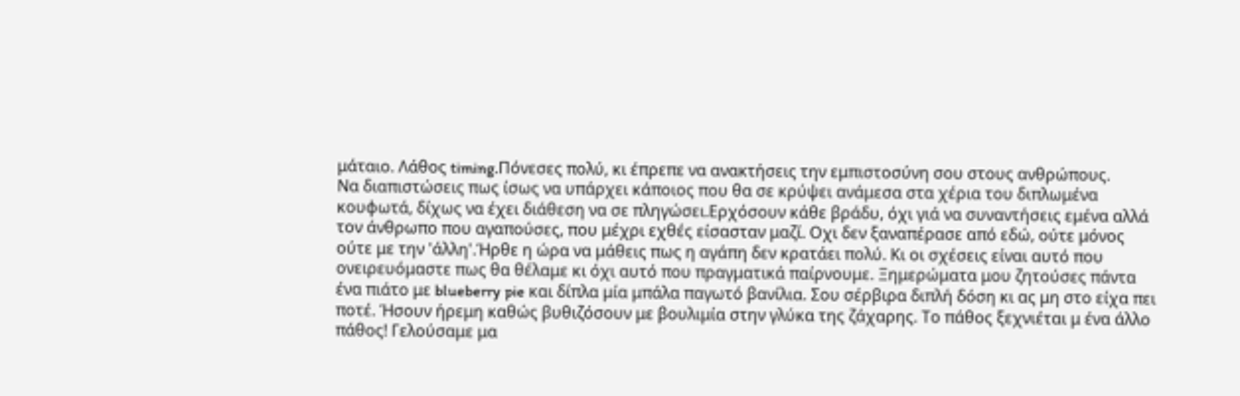μάταιο. Λάθος timing.Πόνεσες πολύ, κι έπρεπε να ανακτήσεις την εμπιστοσύνη σου στους ανθρώπους.
Να διαπιστώσεις πως ίσως να υπάρχει κάποιος που θα σε κρύψει ανάμεσα στα χέρια του διπλωμένα κουφωτά, δίχως να έχει διάθεση να σε πληγώσει.Ερχόσουν κάθε βράδυ, όχι γιά να συναντήσεις εμένα αλλά τον άνθρωπο που αγαπούσες, που μέχρι εχθές είσασταν μαζί. Οχι δεν ξαναπέρασε από εδώ, ούτε μόνος ούτε με την 'άλλη'.Ήρθε η ώρα να μάθεις πως η αγάπη δεν κρατάει πολύ. Κι οι σχέσεις είναι αυτό που ονειρευόμαστε πως θα θέλαμε κι όχι αυτό που πραγματικά παίρνουμε. Ξημερώματα μου ζητούσες πάντα ένα πιάτο με blueberry pie και δίπλα μία μπάλα παγωτό βανίλια. Σου σέρβιρα διπλή δόση κι ας μη στο είχα πει ποτέ. Ήσουν ήρεμη καθώς βυθιζόσουν με βουλιμία στην γλύκα της ζάχαρης. Το πάθος ξεχνιέται μ ένα άλλο πάθος! Γελούσαμε μα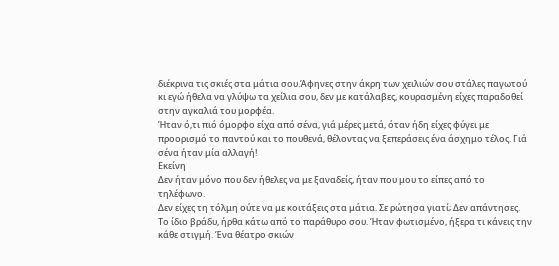διέκρινα τις σκιές στα μάτια σου.Άφηνες στην άκρη των χειλιών σου στάλες παγωτού κι εγώ ήθελα να γλύψω τα χείλια σου, δεν με κατάλαβες, κουρασμένη είχες παραδοθεί στην αγκαλιά του μορφέα.
Ήταν ό,τι πιό όμορφο είχα από σένα, γιά μέρες μετά, όταν ήδη είχες φύγει με προορισμό το παντού και το πουθενά, θέλοντας να ξεπεράσεις ένα άσχημο τέλος. Γιά σένα ήταν μία αλλαγή!
Εκείνη
Δεν ήταν μόνο που δεν ήθελες να με ξαναδείς, ήταν που μου το είπες από το τηλέφωνο.
Δεν είχες τη τόλμη ούτε να με κοιτάξεις στα μάτια. Σε ρώτησα γιατί; Δεν απάντησες.
Το ίδιο βράδυ, ήρθα κάτω από το παράθυρο σου. Ήταν φωτισμένο, ήξερα τι κάνεις την κάθε στιγμή. Ένα θέατρο σκιών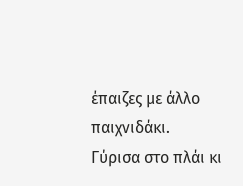έπαιζες με άλλο παιχνιδάκι.
Γύρισα στο πλάι κι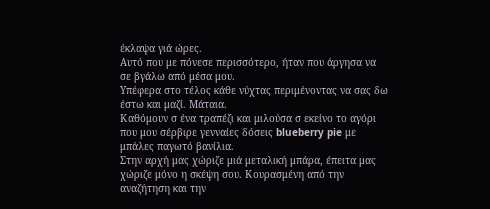έκλαψα γιά ώρες.
Αυτό που με πόνεσε περισσότερο, ήταν που άργησα να σε βγάλω από μέσα μου.
Υπέφερα στο τέλος κάθε νύχτας περιμένοντας να σας δω έστω και μαζί. Μάταια.
Καθόμουν σ ένα τραπέζι και μιλούσα σ εκείνο το αγόρι που μου σέρβιρε γενναίες δόσεις blueberry pie με μπάλες παγωτό βανίλια.
Στην αρχή μας χώριζε μιά μεταλική μπάρα, έπειτα μας χώριζε μόνο η σκέψη σου. Κουρασμένη από την αναζήτηση και την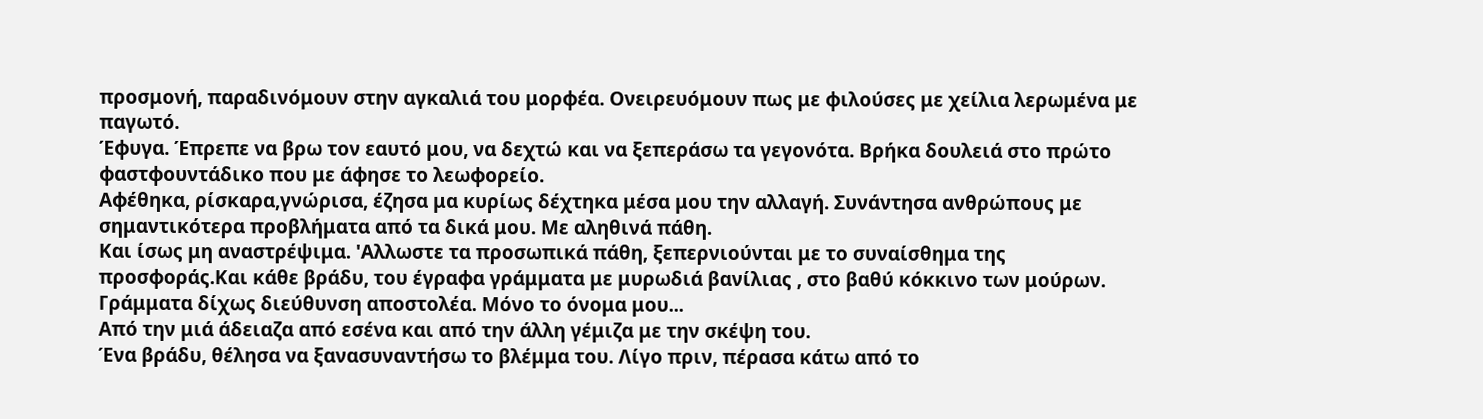προσμονή, παραδινόμουν στην αγκαλιά του μορφέα. Ονειρευόμουν πως με φιλούσες με χείλια λερωμένα με παγωτό.
Έφυγα. Έπρεπε να βρω τον εαυτό μου, να δεχτώ και να ξεπεράσω τα γεγονότα. Βρήκα δουλειά στο πρώτο φαστφουντάδικο που με άφησε το λεωφορείο.
Αφέθηκα, ρίσκαρα,γνώρισα, έζησα μα κυρίως δέχτηκα μέσα μου την αλλαγή. Συνάντησα ανθρώπους με σημαντικότερα προβλήματα από τα δικά μου. Με αληθινά πάθη.
Και ίσως μη αναστρέψιμα. 'Αλλωστε τα προσωπικά πάθη, ξεπερνιούνται με το συναίσθημα της προσφοράς.Και κάθε βράδυ, του έγραφα γράμματα με μυρωδιά βανίλιας , στο βαθύ κόκκινο των μούρων. Γράμματα δίχως διεύθυνση αποστολέα. Μόνο το όνομα μου...
Από την μιά άδειαζα από εσένα και από την άλλη γέμιζα με την σκέψη του.
Ένα βράδυ, θέλησα να ξανασυναντήσω το βλέμμα του. Λίγο πριν, πέρασα κάτω από το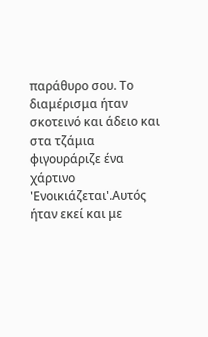παράθυρο σου. Το διαμέρισμα ήταν σκοτεινό και άδειο και στα τζάμια φιγουράριζε ένα χάρτινο 'Ενοικιάζεται'.Αυτός ήταν εκεί και με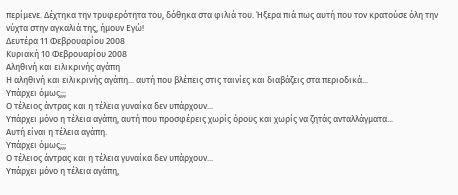περίμενε. Δέχτηκα την τρυφερότητα του, δόθηκα στα φιλιά του. Ήξερα πιά πως αυτή που τον κρατούσε όλη την νύχτα στην αγκαλιά της, ήμουν Εγώ!
Δευτέρα 11 Φεβρουαρίου 2008
Κυριακή 10 Φεβρουαρίου 2008
Αληθινή και ειλικρινής αγάπη
Η αληθινή και ειλικρινής αγάπη... αυτή που βλέπεις στις ταινίες και διαβάζεις στα περιοδικά...
Υπάρχει όμως;;;
Ο τέλειος άντρας και η τέλεια γυναίκα δεν υπάρχουν...
Υπάρχει μόνο η τέλεια αγάπη, αυτή που προσφέρεις χωρίς όρους και χωρίς να ζητάς ανταλλάγματα...
Αυτή είναι η τέλεια αγάπη.
Υπάρχει όμως;;;
Ο τέλειος άντρας και η τέλεια γυναίκα δεν υπάρχουν...
Υπάρχει μόνο η τέλεια αγάπη,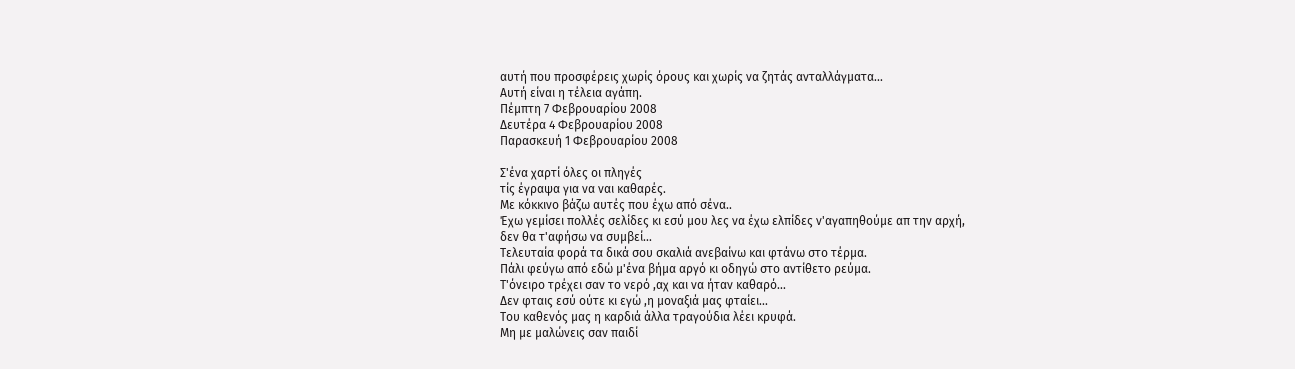αυτή που προσφέρεις χωρίς όρους και χωρίς να ζητάς ανταλλάγματα...
Αυτή είναι η τέλεια αγάπη.
Πέμπτη 7 Φεβρουαρίου 2008
Δευτέρα 4 Φεβρουαρίου 2008
Παρασκευή 1 Φεβρουαρίου 2008

Σ'ένα χαρτί όλες οι πληγές
τίς έγραψα για να ναι καθαρές.
Με κόκκινο βάζω αυτές που έχω από σένα..
Έχω γεμίσει πολλές σελίδες κι εσύ μου λες να έχω ελπίδες ν'αγαπηθούμε απ την αρχή,
δεν θα τ'αφήσω να συμβεί...
Τελευταία φορά τα δικά σου σκαλιά ανεβαίνω και φτάνω στο τέρμα.
Πάλι φεύγω από εδώ μ'ένα βήμα αργό κι οδηγώ στο αντίθετο ρεύμα.
Τ'όνειρο τρέχει σαν το νερό ,αχ και να ήταν καθαρό...
Δεν φταις εσύ ούτε κι εγώ ,η μοναξιά μας φταίει...
Του καθενός μας η καρδιά άλλα τραγούδια λέει κρυφά.
Μη με μαλώνεις σαν παιδί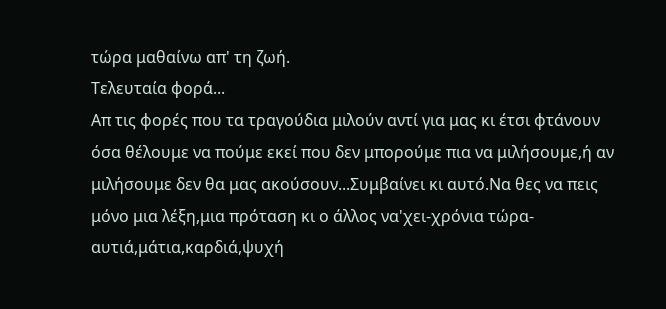τώρα μαθαίνω απ' τη ζωή.
Τελευταία φορά...
Απ τις φορές που τα τραγούδια μιλούν αντί για μας κι έτσι φτάνουν όσα θέλουμε να πούμε εκεί που δεν μπορούμε πια να μιλήσουμε,ή αν μιλήσουμε δεν θα μας ακούσουν...Συμβαίνει κι αυτό.Να θες να πεις μόνο μια λέξη,μια πρόταση κι ο άλλος να'χει-χρόνια τώρα- αυτιά,μάτια,καρδιά,ψυχή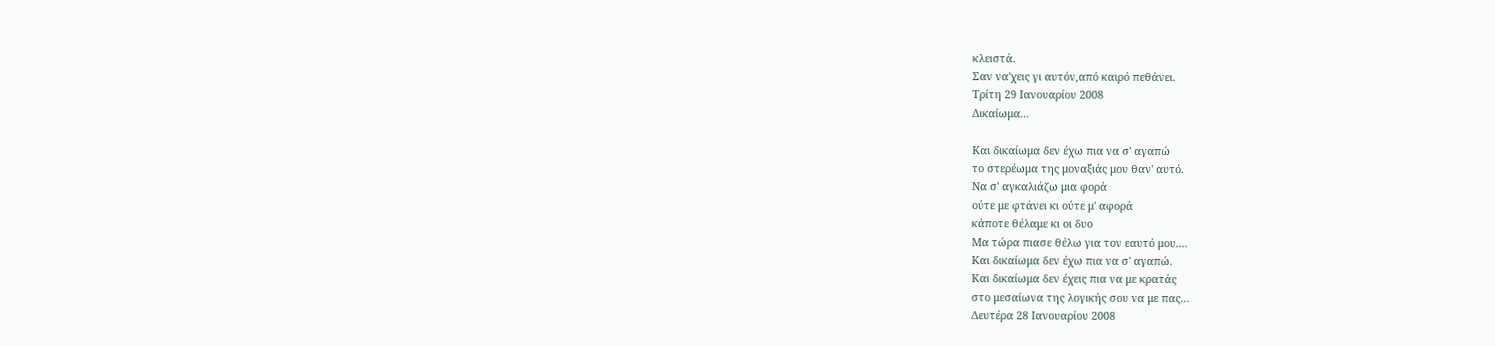κλειστά.
Σαν να'χεις γι αυτόν,από καιρό πεθάνει.
Τρίτη 29 Ιανουαρίου 2008
Δικαίωμα...

Και δικαίωμα δεν έχω πια να σ' αγαπώ
το στερέωμα της μοναξιάς μου θαν' αυτό.
Να σ' αγκαλιάζω μια φορά
ούτε με φτάνει κι ούτε μ' αφορά
κάποτε θέλαμε κι οι δυο
Μα τώρα πιασε θέλω για τον εαυτό μου....
Και δικαίωμα δεν έχω πια να σ' αγαπώ.
Και δικαίωμα δεν έχεις πια να με κρατάς
στο μεσαίωνα της λογικής σου να με πας...
Δευτέρα 28 Ιανουαρίου 2008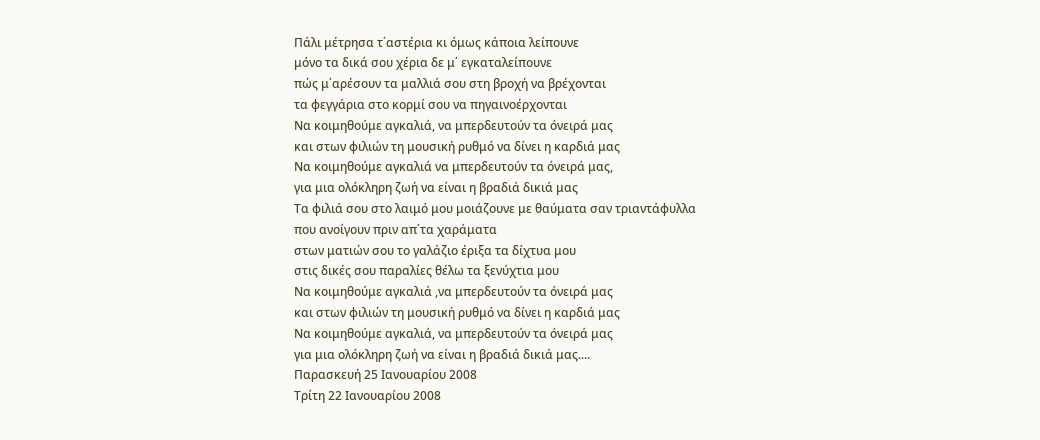Πάλι μέτρησα τ΄αστέρια κι όμως κάποια λείπουνε
μόνο τα δικά σου χέρια δε μ΄ εγκαταλείπουνε
πώς μ΄αρέσουν τα μαλλιά σου στη βροχή να βρέχονται
τα φεγγάρια στο κορμί σου να πηγαινοέρχονται
Να κοιμηθούμε αγκαλιά, να μπερδευτούν τα όνειρά μας
και στων φιλιών τη μουσική ρυθμό να δίνει η καρδιά μας
Να κοιμηθούμε αγκαλιά να μπερδευτούν τα όνειρά μας,
για μια ολόκληρη ζωή να είναι η βραδιά δικιά μας
Τα φιλιά σου στο λαιμό μου μοιάζουνε με θαύματα σαν τριαντάφυλλα
που ανοίγουν πριν απ΄τα χαράματα
στων ματιών σου το γαλάζιο έριξα τα δίχτυα μου
στις δικές σου παραλίες θέλω τα ξενύχτια μου
Να κοιμηθούμε αγκαλιά ,να μπερδευτούν τα όνειρά μας
και στων φιλιών τη μουσική ρυθμό να δίνει η καρδιά μας
Να κοιμηθούμε αγκαλιά, να μπερδευτούν τα όνειρά μας
για μια ολόκληρη ζωή να είναι η βραδιά δικιά μας....
Παρασκευή 25 Ιανουαρίου 2008
Τρίτη 22 Ιανουαρίου 2008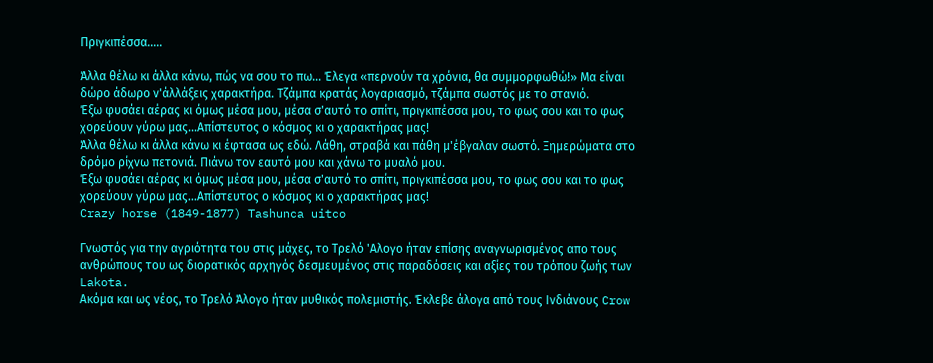Πριγκιπέσσα.....

Άλλα θέλω κι άλλα κάνω, πώς να σου το πω... Έλεγα «περνούν τα χρόνια, θα συμμορφωθώ!» Μα είναι δώρο άδωρο ν'άλλάξεις χαρακτήρα. Τζάμπα κρατάς λογαριασμό, τζάμπα σωστός με το στανιό.
Έξω φυσάει αέρας κι όμως μέσα μου, μέσα σ'αυτό το σπίτι, πριγκιπέσσα μου, το φως σου και το φως χορεύουν γύρω μας...Απίστευτος ο κόσμος κι ο χαρακτήρας μας!
Άλλα θέλω κι άλλα κάνω κι έφτασα ως εδώ. Λάθη, στραβά και πάθη μ'έβγαλαν σωστό. Ξημερώματα στο δρόμο ρίχνω πετονιά. Πιάνω τον εαυτό μου και χάνω το μυαλό μου.
Έξω φυσάει αέρας κι όμως μέσα μου, μέσα σ'αυτό το σπίτι, πριγκιπέσσα μου, το φως σου και το φως χορεύουν γύρω μας...Απίστευτος ο κόσμος κι ο χαρακτήρας μας!
Crazy horse (1849-1877) Tashunca uitco

Γνωστός για την αγριότητα του στις μάχες, το Τρελό 'Αλογο ήταν επίσης αναγνωρισμένος απο τους ανθρώπους του ως διορατικός αρχηγός δεσμευμένος στις παραδόσεις και αξίες του τρόπου ζωής των Lakota.
Ακόμα και ως νέος, το Τρελό Άλογο ήταν μυθικός πολεμιστής. Έκλεβε άλογα από τους Ινδιάνους Crow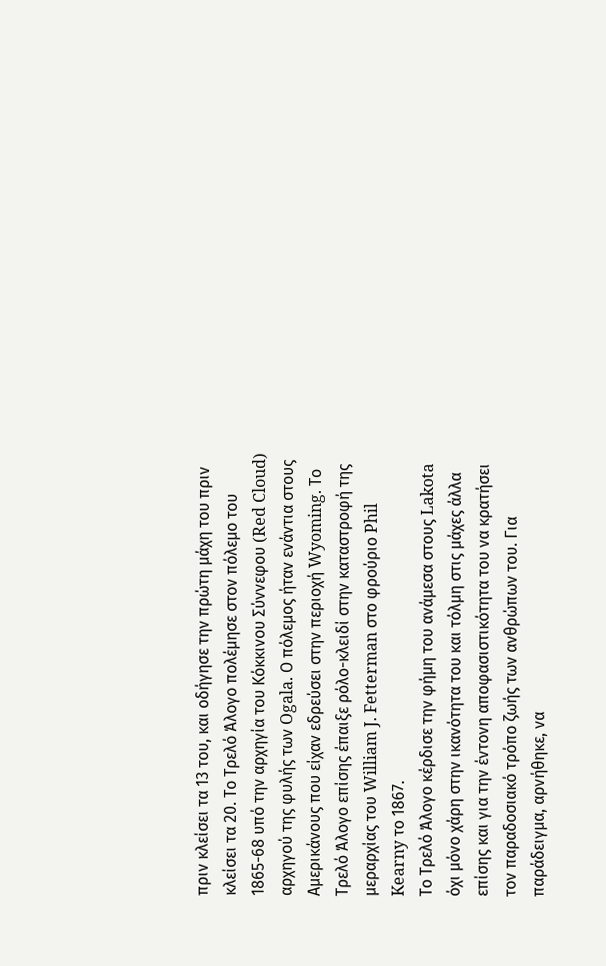πριν κλείσει τα 13 του, και οδήγησε την πρώτη μάχη του πριν κλείσει τα 20. Το Τρελό Άλογο πολέμησε στον πόλεμο του 1865-68 υπό την αρχηγία του Κόκκινου Σύννεφου (Red Cloud) αρχηγού της φυλής των Ogala. Ο πόλεμος ήταν ενάντια στους Αμερικάνους που είχαν εδρεύσει στην περιοχή Wyoming. Το Τρελό Άλογο επίσης έπαιξε ρόλο-κλειδί στην καταστροφή της μεραρχίας του William J. Fetterman στο φρούριο Phil Kearny το 1867.
Το Τρελό Άλογο κέρδισε την φήμη του ανάμεσα στους Lakota όχι μόνο χάρη στην ικανότητα του και τόλμη στις μάχες άλλα επίσης και για την έντονη αποφασιστικότητα του να κρατήσει τον παραδοσιακό τρόπο ζωής των ανθρώπων του. Για παράδειγμα, αρνήθηκε, να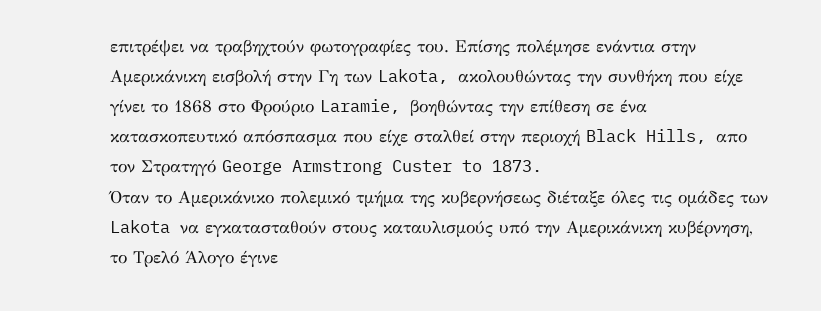επιτρέψει να τραβηχτούν φωτογραφίες του. Επίσης πολέμησε ενάντια στην Αμερικάνικη εισβολή στην Γη των Lakota, ακολουθώντας την συνθήκη που είχε γίνει το 1868 στο Φρούριο Laramie, βοηθώντας την επίθεση σε ένα κατασκοπευτικό απόσπασμα που είχε σταλθεί στην περιοχή Black Hills, απο τον Στρατηγό George Armstrong Custer to 1873.
Όταν το Αμερικάνικο πολεμικό τμήμα της κυβερνήσεως διέταξε όλες τις ομάδες των Lakota να εγκατασταθούν στους καταυλισμούς υπό την Αμερικάνικη κυβέρνηση, το Τρελό Άλογο έγινε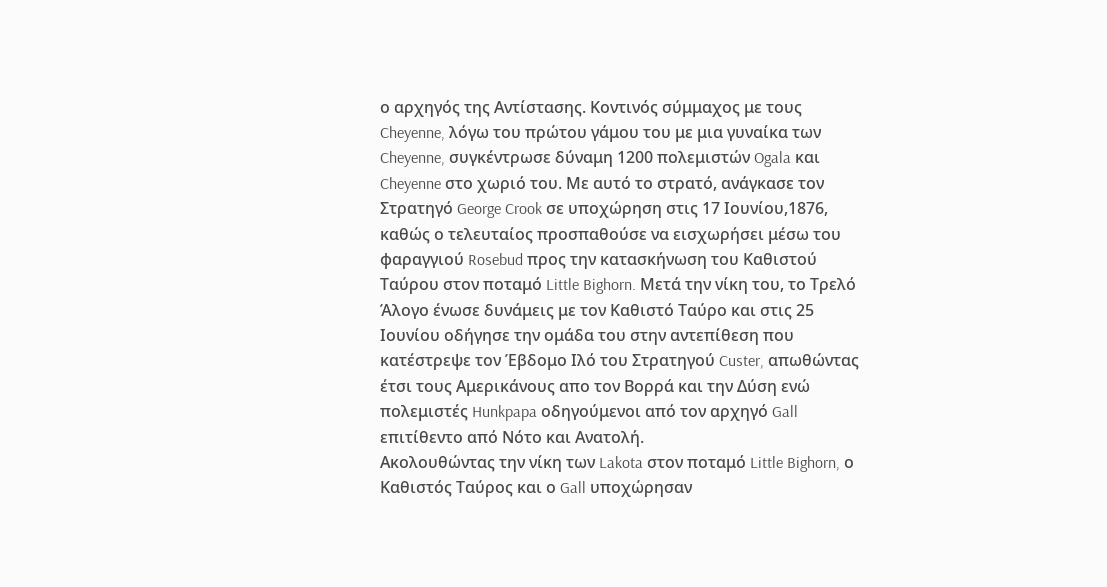ο αρχηγός της Αντίστασης. Κοντινός σύμμαχος με τους Cheyenne, λόγω του πρώτου γάμου του με μια γυναίκα των Cheyenne, συγκέντρωσε δύναμη 1200 πολεμιστών Ogala και Cheyenne στο χωριό του. Με αυτό το στρατό, ανάγκασε τον Στρατηγό George Crook σε υποχώρηση στις 17 Ιουνίου,1876, καθώς ο τελευταίος προσπαθούσε να εισχωρήσει μέσω του φαραγγιού Rosebud προς την κατασκήνωση του Καθιστού Ταύρου στον ποταμό Little Bighorn. Μετά την νίκη του, το Τρελό Άλογο ένωσε δυνάμεις με τον Καθιστό Ταύρο και στις 25 Ιουνίου οδήγησε την ομάδα του στην αντεπίθεση που κατέστρεψε τον Έβδομο Ιλό του Στρατηγού Custer, απωθώντας έτσι τους Αμερικάνους απο τον Βορρά και την Δύση ενώ πολεμιστές Hunkpapa οδηγούμενοι από τον αρχηγό Gall επιτίθεντο από Νότο και Ανατολή.
Ακολουθώντας την νίκη των Lakota στον ποταμό Little Bighorn, ο Καθιστός Ταύρος και ο Gall υποχώρησαν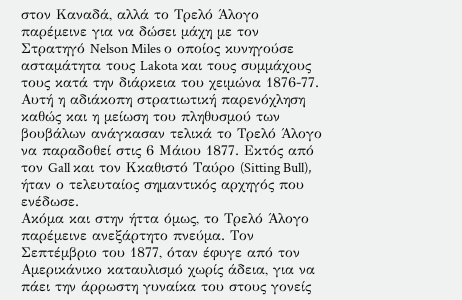στον Καναδά, αλλά το Τρελό Άλογο παρέμεινε για να δώσει μάχη με τον Στρατηγό Nelson Miles ο οποίος κυνηγούσε ασταμάτητα τους Lakota και τους συμμάχους τους κατά την διάρκεια του χειμώνα 1876-77. Αυτή η αδιάκοπη στρατιωτική παρενόχληση καθώς και η μείωση του πληθυσμού των βουβάλων ανάγκασαν τελικά το Τρελό Άλογο να παραδοθεί στις 6 Μάιου 1877. Εκτός από τον Gall και τον Kκαθιστό Ταύρο (Sitting Bull), ήταν ο τελευταίος σημαντικός αρχηγός που ενέδωσε.
Ακόμα και στην ήττα όμως, το Τρελό Άλογο παρέμεινε ανεξάρτητο πνεύμα. Τον Σεπτέμβριο του 1877, όταν έφυγε από τον Αμερικάνικο καταυλισμό χωρίς άδεια, για να πάει την άρρωστη γυναίκα του στους γονείς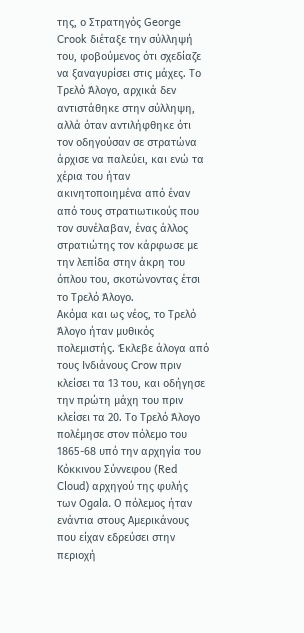της, ο Στρατηγός George Crook διέταξε την σύλληψή του, φοβούμενος ότι σχεδίαζε να ξαναγυρίσει στις μάχες. Το Τρελό Άλογο, αρχικά δεν αντιστάθηκε στην σύλληψη, αλλά όταν αντιλήφθηκε ότι τον οδηγούσαν σε στρατώνα άρχισε να παλεύει, και ενώ τα χέρια του ήταν ακινητοποιημένα από έναν από τους στρατιωτικούς που τον συνέλαβαν, ένας άλλος στρατιώτης τον κάρφωσε με την λεπίδα στην άκρη του όπλου του, σκοτώνοντας έτσι το Τρελό Άλογο.
Ακόμα και ως νέος, το Τρελό Άλογο ήταν μυθικός πολεμιστής. Έκλεβε άλογα από τους Ινδιάνους Crow πριν κλείσει τα 13 του, και οδήγησε την πρώτη μάχη του πριν κλείσει τα 20. Το Τρελό Άλογο πολέμησε στον πόλεμο του 1865-68 υπό την αρχηγία του Κόκκινου Σύννεφου (Red Cloud) αρχηγού της φυλής των Ogala. Ο πόλεμος ήταν ενάντια στους Αμερικάνους που είχαν εδρεύσει στην περιοχή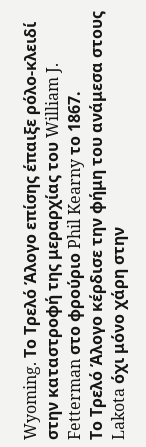Wyoming. Το Τρελό Άλογο επίσης έπαιξε ρόλο-κλειδί στην καταστροφή της μεραρχίας του William J. Fetterman στο φρούριο Phil Kearny το 1867.
Το Τρελό Άλογο κέρδισε την φήμη του ανάμεσα στους Lakota όχι μόνο χάρη στην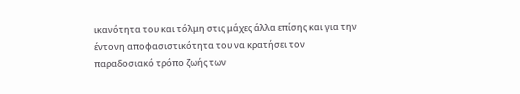ικανότητα του και τόλμη στις μάχες άλλα επίσης και για την έντονη αποφασιστικότητα του να κρατήσει τον παραδοσιακό τρόπο ζωής των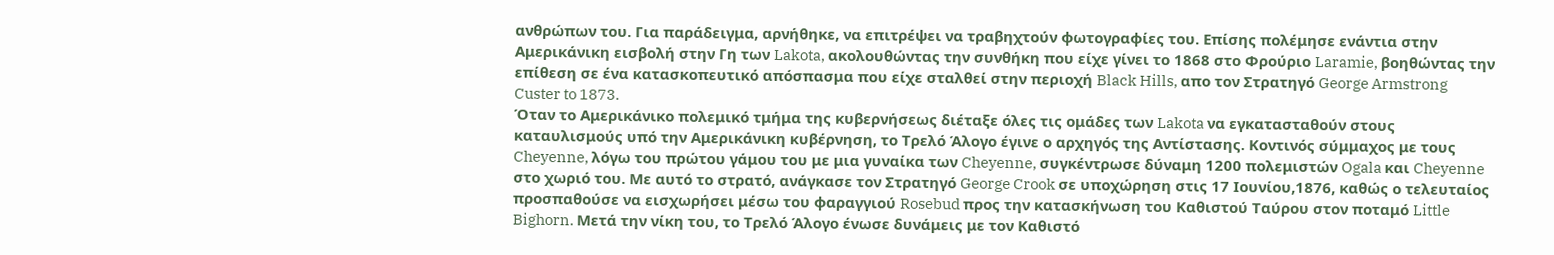ανθρώπων του. Για παράδειγμα, αρνήθηκε, να επιτρέψει να τραβηχτούν φωτογραφίες του. Επίσης πολέμησε ενάντια στην Αμερικάνικη εισβολή στην Γη των Lakota, ακολουθώντας την συνθήκη που είχε γίνει το 1868 στο Φρούριο Laramie, βοηθώντας την επίθεση σε ένα κατασκοπευτικό απόσπασμα που είχε σταλθεί στην περιοχή Black Hills, απο τον Στρατηγό George Armstrong Custer to 1873.
Όταν το Αμερικάνικο πολεμικό τμήμα της κυβερνήσεως διέταξε όλες τις ομάδες των Lakota να εγκατασταθούν στους καταυλισμούς υπό την Αμερικάνικη κυβέρνηση, το Τρελό Άλογο έγινε ο αρχηγός της Αντίστασης. Κοντινός σύμμαχος με τους Cheyenne, λόγω του πρώτου γάμου του με μια γυναίκα των Cheyenne, συγκέντρωσε δύναμη 1200 πολεμιστών Ogala και Cheyenne στο χωριό του. Με αυτό το στρατό, ανάγκασε τον Στρατηγό George Crook σε υποχώρηση στις 17 Ιουνίου,1876, καθώς ο τελευταίος προσπαθούσε να εισχωρήσει μέσω του φαραγγιού Rosebud προς την κατασκήνωση του Καθιστού Ταύρου στον ποταμό Little Bighorn. Μετά την νίκη του, το Τρελό Άλογο ένωσε δυνάμεις με τον Καθιστό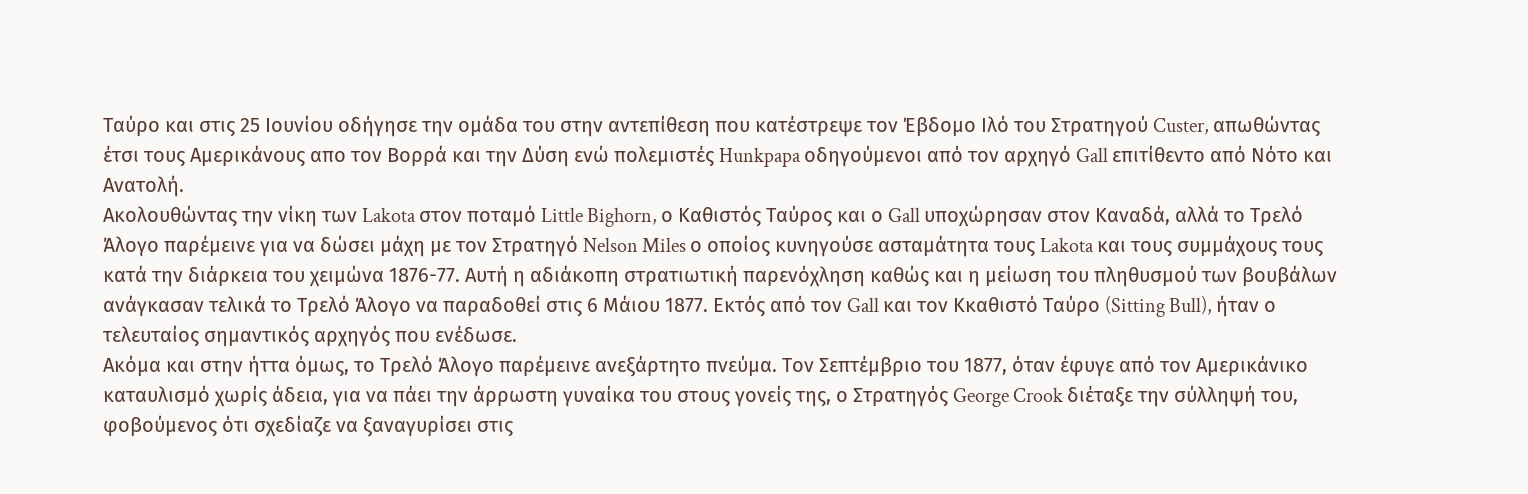Ταύρο και στις 25 Ιουνίου οδήγησε την ομάδα του στην αντεπίθεση που κατέστρεψε τον Έβδομο Ιλό του Στρατηγού Custer, απωθώντας έτσι τους Αμερικάνους απο τον Βορρά και την Δύση ενώ πολεμιστές Hunkpapa οδηγούμενοι από τον αρχηγό Gall επιτίθεντο από Νότο και Ανατολή.
Ακολουθώντας την νίκη των Lakota στον ποταμό Little Bighorn, ο Καθιστός Ταύρος και ο Gall υποχώρησαν στον Καναδά, αλλά το Τρελό Άλογο παρέμεινε για να δώσει μάχη με τον Στρατηγό Nelson Miles ο οποίος κυνηγούσε ασταμάτητα τους Lakota και τους συμμάχους τους κατά την διάρκεια του χειμώνα 1876-77. Αυτή η αδιάκοπη στρατιωτική παρενόχληση καθώς και η μείωση του πληθυσμού των βουβάλων ανάγκασαν τελικά το Τρελό Άλογο να παραδοθεί στις 6 Μάιου 1877. Εκτός από τον Gall και τον Kκαθιστό Ταύρο (Sitting Bull), ήταν ο τελευταίος σημαντικός αρχηγός που ενέδωσε.
Ακόμα και στην ήττα όμως, το Τρελό Άλογο παρέμεινε ανεξάρτητο πνεύμα. Τον Σεπτέμβριο του 1877, όταν έφυγε από τον Αμερικάνικο καταυλισμό χωρίς άδεια, για να πάει την άρρωστη γυναίκα του στους γονείς της, ο Στρατηγός George Crook διέταξε την σύλληψή του, φοβούμενος ότι σχεδίαζε να ξαναγυρίσει στις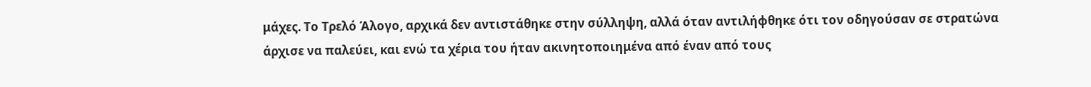μάχες. Το Τρελό Άλογο, αρχικά δεν αντιστάθηκε στην σύλληψη, αλλά όταν αντιλήφθηκε ότι τον οδηγούσαν σε στρατώνα άρχισε να παλεύει, και ενώ τα χέρια του ήταν ακινητοποιημένα από έναν από τους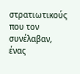στρατιωτικούς που τον συνέλαβαν, ένας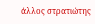άλλος στρατιώτης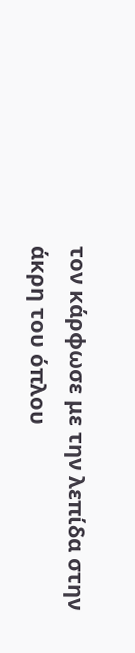τον κάρφωσε με την λεπίδα στην άκρη του όπλου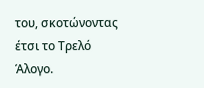του, σκοτώνοντας έτσι το Τρελό Άλογο.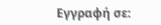Εγγραφή σε: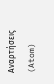Αναρτήσεις (Atom)